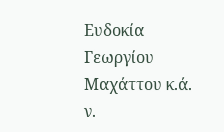Ευδοκία Γεωργίου Μαχάττου κ.ά. ν.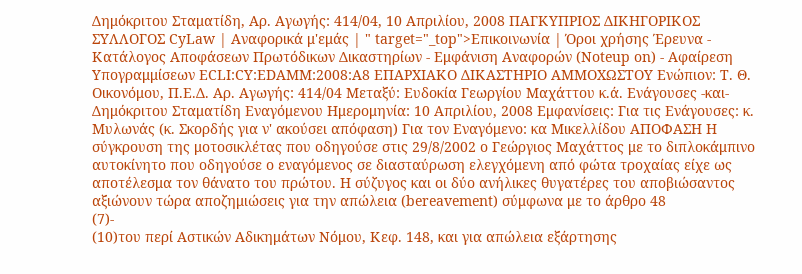Δημόκριτου Σταματίδη, Αρ. Αγωγής: 414/04, 10 Απριλίου, 2008 ΠΑΓΚΥΠΡΙΟΣ ΔΙΚΗΓΟΡΙΚΟΣ ΣΥΛΛΟΓΟΣ CyLaw | Αναφορικά μ'εμάς | " target="_top">Επικοινωνία | Όροι χρήσης Έρευνα - Κατάλογος Αποφάσεων Πρωτόδικων Δικαστηρίων - Εμφάνιση Αναφορών (Noteup on) - Αφαίρεση Υπογραμμίσεων ECLI:CY:EDAMM:2008:A8 ΕΠΑΡΧΙΑΚΟ ΔΙΚΑΣΤΗΡΙΟ ΑΜΜΟΧΩΣΤΟΥ Ενώπιον: Τ. Θ. Οικονόμου, Π.Ε.Δ. Αρ. Αγωγής: 414/04 Μεταξύ: Ευδοκία Γεωργίου Μαχάττου κ.ά. Ενάγουσες -και- Δημόκριτου Σταματίδη Εναγόμενου Ημερομηνία: 10 Απριλίου, 2008 Εμφανίσεις: Για τις Ενάγουσες: κ. Μυλωνάς (κ. Σκορδής για ν' ακούσει απόφαση) Για τον Εναγόμενο: κα Μικελλίδου ΑΠΟΦΑΣΗ Η σύγκρουση της μοτοσικλέτας που οδηγούσε στις 29/8/2002 ο Γεώργιος Μαχάττος με το διπλοκάμπινο αυτοκίνητο που οδηγούσε ο εναγόμενος σε διασταύρωση ελεγχόμενη από φώτα τροχαίας είχε ως αποτέλεσμα τον θάνατο του πρώτου. Η σύζυγος και οι δύο ανήλικες θυγατέρες του αποβιώσαντος αξιώνουν τώρα αποζημιώσεις για την απώλεια (bereavement) σύμφωνα με το άρθρο 48
(7)-
(10)του περί Αστικών Αδικημάτων Νόμου, Κεφ. 148, και για απώλεια εξάρτησης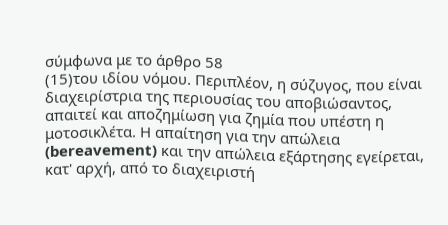σύμφωνα με το άρθρο 58
(15)του ιδίου νόμου. Περιπλέον, η σύζυγος, που είναι διαχειρίστρια της περιουσίας του αποβιώσαντος, απαιτεί και αποζημίωση για ζημία που υπέστη η μοτοσικλέτα. Η απαίτηση για την απώλεια (bereavement) και την απώλεια εξάρτησης εγείρεται, κατ' αρχή, από το διαχειριστή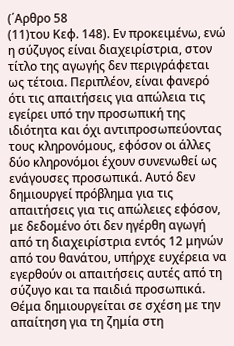(΄Αρθρο 58
(11)του Κεφ. 148). Εν προκειμένω, ενώ η σύζυγος είναι διαχειρίστρια, στον τίτλο της αγωγής δεν περιγράφεται ως τέτοια. Περιπλέον, είναι φανερό ότι τις απαιτήσεις για απώλεια τις εγείρει υπό την προσωπική της ιδιότητα και όχι αντιπροσωπεύοντας τους κληρονόμους, εφόσον οι άλλες δύο κληρονόμοι έχουν συνενωθεί ως ενάγουσες προσωπικά. Αυτό δεν δημιουργεί πρόβλημα για τις απαιτήσεις για τις απώλειες εφόσον, με δεδομένο ότι δεν ηγέρθη αγωγή από τη διαχειρίστρια εντός 12 μηνών από του θανάτου, υπήρχε ευχέρεια να εγερθούν οι απαιτήσεις αυτές από τη σύζυγο και τα παιδιά προσωπικά. Θέμα δημιουργείται σε σχέση με την απαίτηση για τη ζημία στη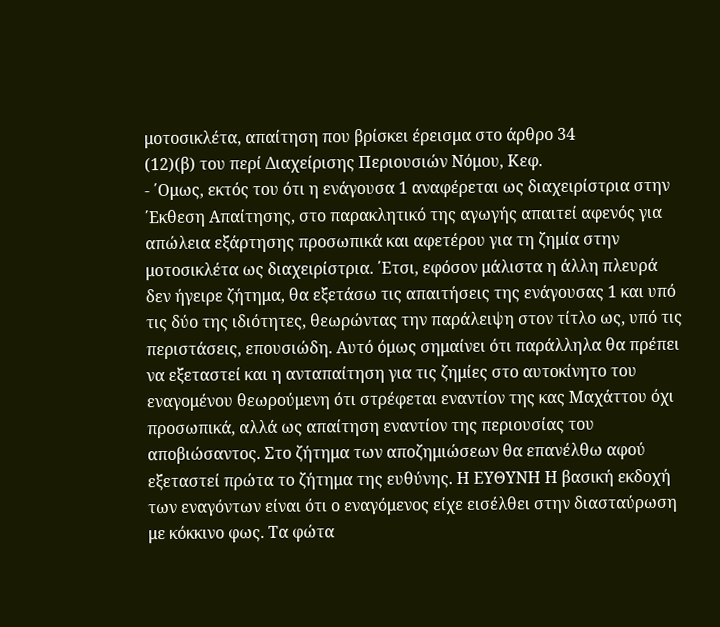μοτοσικλέτα, απαίτηση που βρίσκει έρεισμα στο άρθρο 34
(12)(β) του περί Διαχείρισης Περιουσιών Νόμου, Κεφ.
- ΄Ομως, εκτός του ότι η ενάγουσα 1 αναφέρεται ως διαχειρίστρια στην ΄Εκθεση Απαίτησης, στο παρακλητικό της αγωγής απαιτεί αφενός για απώλεια εξάρτησης προσωπικά και αφετέρου για τη ζημία στην μοτοσικλέτα ως διαχειρίστρια. ΄Ετσι, εφόσον μάλιστα η άλλη πλευρά δεν ήγειρε ζήτημα, θα εξετάσω τις απαιτήσεις της ενάγουσας 1 και υπό τις δύο της ιδιότητες, θεωρώντας την παράλειψη στον τίτλο ως, υπό τις περιστάσεις, επουσιώδη. Αυτό όμως σημαίνει ότι παράλληλα θα πρέπει να εξεταστεί και η ανταπαίτηση για τις ζημίες στο αυτοκίνητο του εναγομένου θεωρούμενη ότι στρέφεται εναντίον της κας Μαχάττου όχι προσωπικά, αλλά ως απαίτηση εναντίον της περιουσίας του αποβιώσαντος. Στο ζήτημα των αποζημιώσεων θα επανέλθω αφού εξεταστεί πρώτα το ζήτημα της ευθύνης. Η ΕΥΘΥΝΗ Η βασική εκδοχή των εναγόντων είναι ότι ο εναγόμενος είχε εισέλθει στην διασταύρωση με κόκκινο φως. Τα φώτα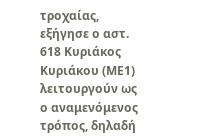τροχαίας, εξήγησε ο αστ. 618 Κυριάκος Κυριάκου (ΜΕ1) λειτουργούν ως ο αναμενόμενος τρόπος, δηλαδή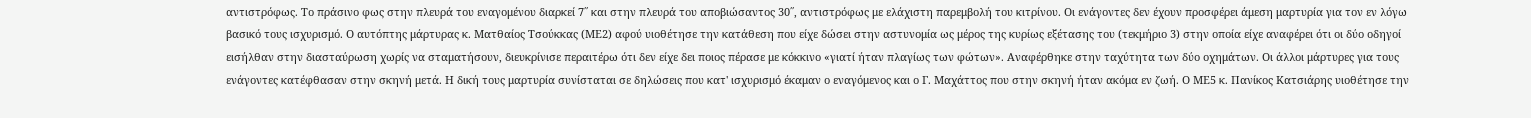αντιστρόφως. Το πράσινο φως στην πλευρά του εναγομένου διαρκεί 7΄΄ και στην πλευρά του αποβιώσαντος 30΄΄, αντιστρόφως με ελάχιστη παρεμβολή του κιτρίνου. Οι ενάγοντες δεν έχουν προσφέρει άμεση μαρτυρία για τον εν λόγω βασικό τους ισχυρισμό. Ο αυτόπτης μάρτυρας κ. Ματθαίος Τσούκκας (ΜΕ2) αφού υιοθέτησε την κατάθεση που είχε δώσει στην αστυνομία ως μέρος της κυρίως εξέτασης του (τεκμήριο 3) στην οποία είχε αναφέρει ότι οι δύο οδηγοί εισήλθαν στην διασταύρωση χωρίς να σταματήσουν, διευκρίνισε περαιτέρω ότι δεν είχε δει ποιος πέρασε με κόκκινο «γιατί ήταν πλαγίως των φώτων». Αναφέρθηκε στην ταχύτητα των δύο οχημάτων. Οι άλλοι μάρτυρες για τους ενάγοντες κατέφθασαν στην σκηνή μετά. Η δική τους μαρτυρία συνίσταται σε δηλώσεις που κατ' ισχυρισμό έκαμαν ο εναγόμενος και ο Γ. Μαχάττος που στην σκηνή ήταν ακόμα εν ζωή. Ο ΜΕ5 κ. Πανίκος Κατσιάρης υιοθέτησε την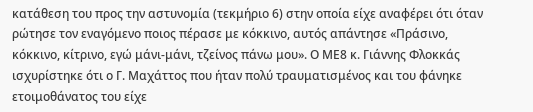κατάθεση του προς την αστυνομία (τεκμήριο 6) στην οποία είχε αναφέρει ότι όταν ρώτησε τον εναγόμενο ποιος πέρασε με κόκκινο, αυτός απάντησε «Πράσινο, κόκκινο, κίτρινο, εγώ μάνι-μάνι, τζείνος πάνω μου». Ο ΜΕ8 κ. Γιάννης Φλοκκάς ισχυρίστηκε ότι ο Γ. Μαχάττος που ήταν πολύ τραυματισμένος και του φάνηκε ετοιμοθάνατος του είχε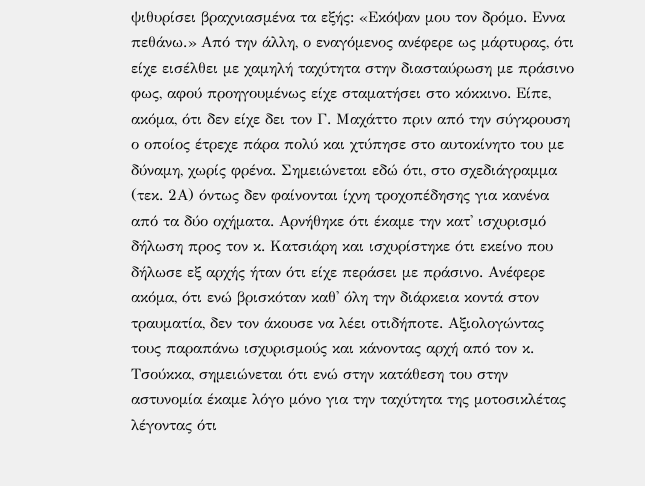ψιθυρίσει βραχνιασμένα τα εξής: «Εκόψαν μου τον δρόμο. Εννα πεθάνω.» Από την άλλη, ο εναγόμενος ανέφερε ως μάρτυρας, ότι είχε εισέλθει με χαμηλή ταχύτητα στην διασταύρωση με πράσινο φως, αφού προηγουμένως είχε σταματήσει στο κόκκινο. Είπε, ακόμα, ότι δεν είχε δει τον Γ. Μαχάττο πριν από την σύγκρουση ο οποίος έτρεχε πάρα πολύ και χτύπησε στο αυτοκίνητο του με δύναμη, χωρίς φρένα. Σημειώνεται εδώ ότι, στο σχεδιάγραμμα (τεκ. 2Α) όντως δεν φαίνονται ίχνη τροχοπέδησης για κανένα από τα δύο οχήματα. Αρνήθηκε ότι έκαμε την κατ' ισχυρισμό δήλωση προς τον κ. Κατσιάρη και ισχυρίστηκε ότι εκείνο που δήλωσε εξ αρχής ήταν ότι είχε περάσει με πράσινο. Ανέφερε ακόμα, ότι ενώ βρισκόταν καθ' όλη την διάρκεια κοντά στον τραυματία, δεν τον άκουσε να λέει οτιδήποτε. Αξιολογώντας τους παραπάνω ισχυρισμούς και κάνοντας αρχή από τον κ. Τσούκκα, σημειώνεται ότι ενώ στην κατάθεση του στην αστυνομία έκαμε λόγο μόνο για την ταχύτητα της μοτοσικλέτας λέγοντας ότι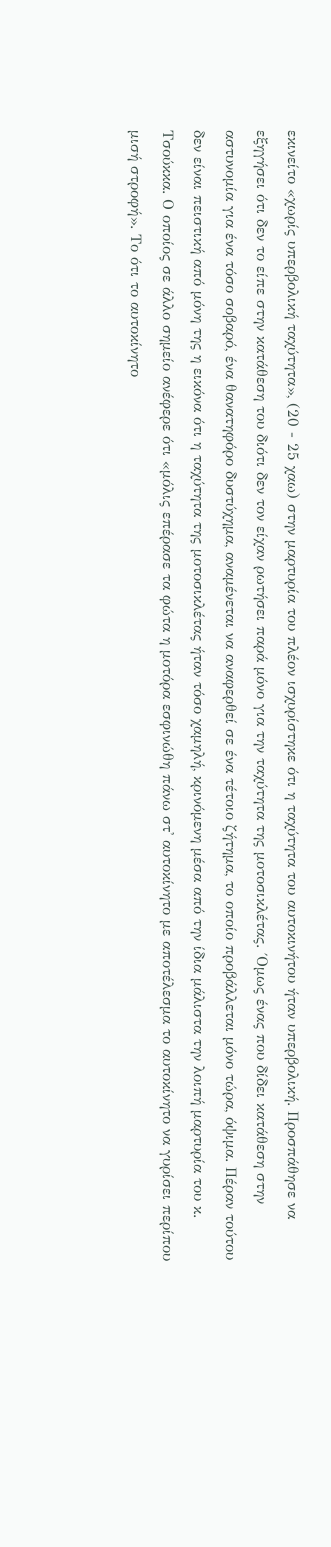εκινείτο «χωρίς υπερβολική ταχύτητα», (20 - 25 χαω) στην μαρτυρία του πλέον ισχυρίστηκε ότι η ταχύτητα του αυτοκινήτου ήταν υπερβολική. Προσπάθησε να εξηγήσει ότι δεν το είπε στην κατάθεση του διότι δεν τον είχαν ρωτήσει παρά μόνο για την ταχύτητα της μοτοσικλέτας. ΄Ομως ένας που δίδει κατάθεση στην αστυνομία για ένα τόσο σοβαρό, ένα θανατηφόρο δυστύχημα, αναμένεται να αναφερθεί σε ένα τέτοιο ζήτημα, το οποίο προβάλλεται μόνο τώρα, όψιμα. Πέραν τούτου δεν είναι πειστική από μόνη της η εικόνα ότι η ταχύτητα της μοτοσικλέτας ήταν τόσο χαμηλή, κρινόμενη μέσα από την ίδια μάλιστα την λοιπή μαρτυρία του κ. Τσούκκα. Ο οποίος σε άλλο σημείο ανέφερε ότι «μόλις επέρασε τα φώτα η μοτόρα εσφινώθη πάνω στ' αυτοκίνητο με αποτέλεσμα το αυτοκίνητο να γυρίσει περίπου μισή στροφή». Το ότι το αυτοκίνητο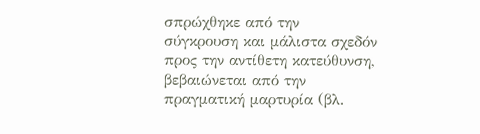σπρώχθηκε από την σύγκρουση και μάλιστα σχεδόν προς την αντίθετη κατεύθυνση, βεβαιώνεται από την πραγματική μαρτυρία (βλ.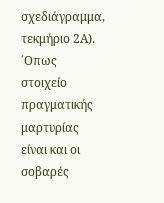σχεδιάγραμμα, τεκμήριο 2Α). ΄Οπως στοιχείο πραγματικής μαρτυρίας είναι και οι σοβαρές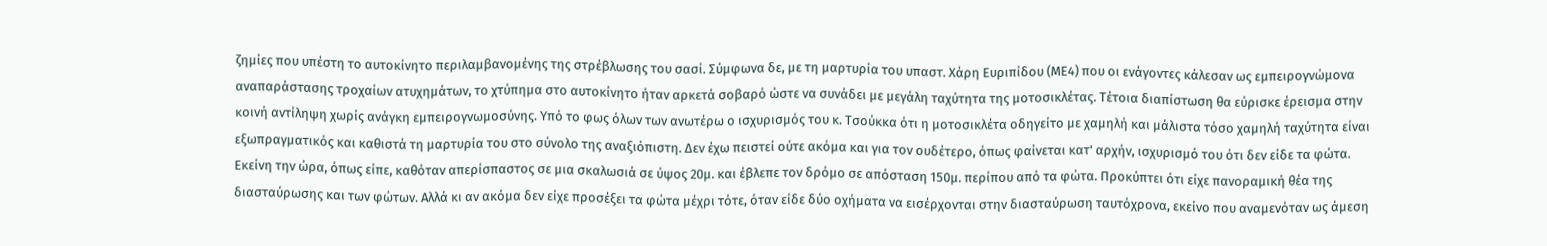ζημίες που υπέστη το αυτοκίνητο περιλαμβανομένης της στρέβλωσης του σασί. Σύμφωνα δε, με τη μαρτυρία του υπαστ. Χάρη Ευριπίδου (ΜΕ4) που οι ενάγοντες κάλεσαν ως εμπειρογνώμονα αναπαράστασης τροχαίων ατυχημάτων, το χτύπημα στο αυτοκίνητο ήταν αρκετά σοβαρό ώστε να συνάδει με μεγάλη ταχύτητα της μοτοσικλέτας. Τέτοια διαπίστωση θα εύρισκε έρεισμα στην κοινή αντίληψη χωρίς ανάγκη εμπειρογνωμοσύνης. Υπό το φως όλων των ανωτέρω ο ισχυρισμός του κ. Τσούκκα ότι η μοτοσικλέτα οδηγείτο με χαμηλή και μάλιστα τόσο χαμηλή ταχύτητα είναι εξωπραγματικός και καθιστά τη μαρτυρία του στο σύνολο της αναξιόπιστη. Δεν έχω πειστεί ούτε ακόμα και για τον ουδέτερο, όπως φαίνεται κατ' αρχήν, ισχυρισμό του ότι δεν είδε τα φώτα. Εκείνη την ώρα, όπως είπε, καθόταν απερίσπαστος σε μια σκαλωσιά σε ύψος 20μ. και έβλεπε τον δρόμο σε απόσταση 150μ. περίπου από τα φώτα. Προκύπτει ότι είχε πανοραμική θέα της διασταύρωσης και των φώτων. Αλλά κι αν ακόμα δεν είχε προσέξει τα φώτα μέχρι τότε, όταν είδε δύο οχήματα να εισέρχονται στην διασταύρωση ταυτόχρονα, εκείνο που αναμενόταν ως άμεση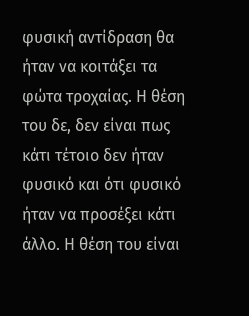φυσική αντίδραση θα ήταν να κοιτάξει τα φώτα τροχαίας. Η θέση του δε, δεν είναι πως κάτι τέτοιο δεν ήταν φυσικό και ότι φυσικό ήταν να προσέξει κάτι άλλο. Η θέση του είναι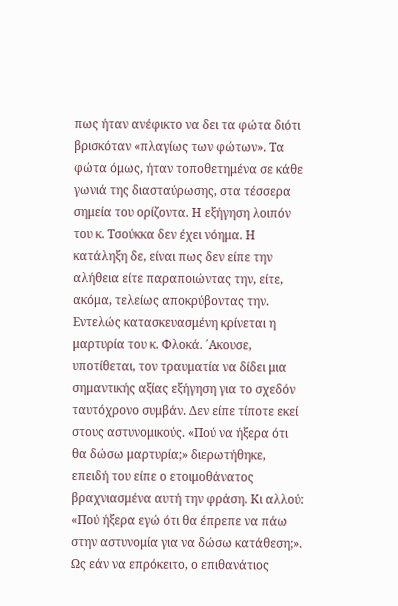πως ήταν ανέφικτο να δει τα φώτα διότι βρισκόταν «πλαγίως των φώτων». Τα φώτα όμως, ήταν τοποθετημένα σε κάθε γωνιά της διασταύρωσης, στα τέσσερα σημεία του ορίζοντα. Η εξήγηση λοιπόν του κ. Τσούκκα δεν έχει νόημα. Η κατάληξη δε, είναι πως δεν είπε την αλήθεια είτε παραποιώντας την, είτε, ακόμα, τελείως αποκρύβοντας την. Εντελώς κατασκευασμένη κρίνεται η μαρτυρία του κ. Φλοκά. ΄Ακουσε, υποτίθεται, τον τραυματία να δίδει μια σημαντικής αξίας εξήγηση για το σχεδόν ταυτόχρονο συμβάν. Δεν είπε τίποτε εκεί στους αστυνομικούς. «Πού να ήξερα ότι θα δώσω μαρτυρία;» διερωτήθηκε, επειδή του είπε ο ετοιμοθάνατος βραχνιασμένα αυτή την φράση. Κι αλλού: «Πού ήξερα εγώ ότι θα έπρεπε να πάω στην αστυνομία για να δώσω κατάθεση;». Ως εάν να επρόκειτο, ο επιθανάτιος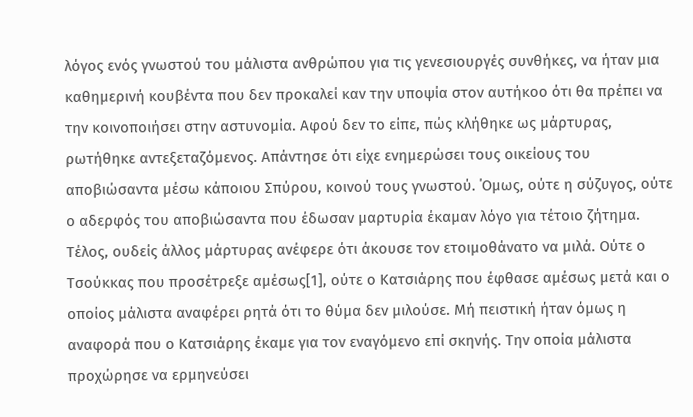λόγος ενός γνωστού του μάλιστα ανθρώπου για τις γενεσιουργές συνθήκες, να ήταν μια καθημερινή κουβέντα που δεν προκαλεί καν την υποψία στον αυτήκοο ότι θα πρέπει να την κοινοποιήσει στην αστυνομία. Αφού δεν το είπε, πώς κλήθηκε ως μάρτυρας, ρωτήθηκε αντεξεταζόμενος. Απάντησε ότι είχε ενημερώσει τους οικείους του αποβιώσαντα μέσω κάποιου Σπύρου, κοινού τους γνωστού. ΄Ομως, ούτε η σύζυγος, ούτε ο αδερφός του αποβιώσαντα που έδωσαν μαρτυρία έκαμαν λόγο για τέτοιο ζήτημα. Τέλος, ουδείς άλλος μάρτυρας ανέφερε ότι άκουσε τον ετοιμοθάνατο να μιλά. Ούτε ο Τσούκκας που προσέτρεξε αμέσως[1], ούτε ο Κατσιάρης που έφθασε αμέσως μετά και ο οποίος μάλιστα αναφέρει ρητά ότι το θύμα δεν μιλούσε. Μή πειστική ήταν όμως η αναφορά που ο Κατσιάρης έκαμε για τον εναγόμενο επί σκηνής. Την οποία μάλιστα προχώρησε να ερμηνεύσει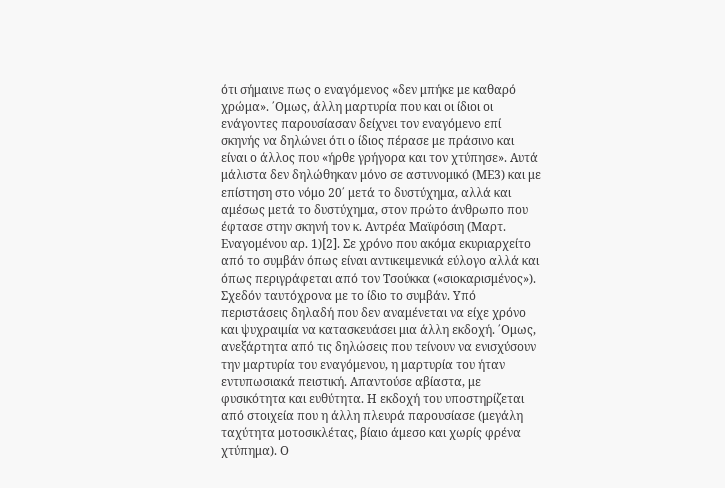ότι σήμαινε πως ο εναγόμενος «δεν μπήκε με καθαρό χρώμα». ΄Ομως, άλλη μαρτυρία που και οι ίδιοι οι ενάγοντες παρουσίασαν δείχνει τον εναγόμενο επί σκηνής να δηλώνει ότι ο ίδιος πέρασε με πράσινο και είναι ο άλλος που «ήρθε γρήγορα και τον χτύπησε». Αυτά μάλιστα δεν δηλώθηκαν μόνο σε αστυνομικό (ΜΕ3) και με επίστηση στο νόμο 20΄ μετά το δυστύχημα, αλλά και αμέσως μετά το δυστύχημα, στον πρώτο άνθρωπο που έφτασε στην σκηνή τον κ. Αντρέα Μαϊφόσιη (Μαρτ. Εναγομένου αρ. 1)[2]. Σε χρόνο που ακόμα εκυριαρχείτο από το συμβάν όπως είναι αντικειμενικά εύλογο αλλά και όπως περιγράφεται από τον Τσούκκα («σιοκαρισμένος»). Σχεδόν ταυτόχρονα με το ίδιο το συμβάν. Υπό περιστάσεις δηλαδή που δεν αναμένεται να είχε χρόνο και ψυχραιμία να κατασκευάσει μια άλλη εκδοχή. ΄Ομως, ανεξάρτητα από τις δηλώσεις που τείνουν να ενισχύσουν την μαρτυρία του εναγόμενου, η μαρτυρία του ήταν εντυπωσιακά πειστική. Απαντούσε αβίαστα, με φυσικότητα και ευθύτητα. Η εκδοχή του υποστηρίζεται από στοιχεία που η άλλη πλευρά παρουσίασε (μεγάλη ταχύτητα μοτοσικλέτας, βίαιο άμεσο και χωρίς φρένα χτύπημα). Ο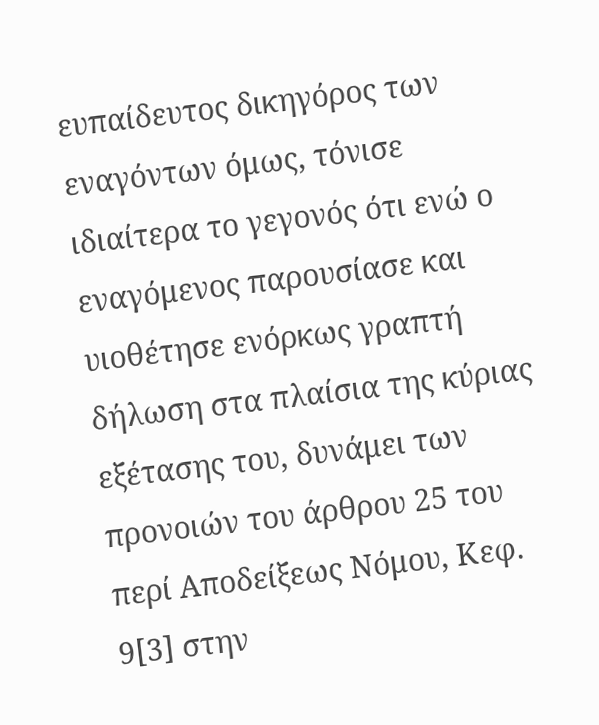ευπαίδευτος δικηγόρος των εναγόντων όμως, τόνισε ιδιαίτερα το γεγονός ότι ενώ ο εναγόμενος παρουσίασε και υιοθέτησε ενόρκως γραπτή δήλωση στα πλαίσια της κύριας εξέτασης του, δυνάμει των προνοιών του άρθρου 25 του περί Αποδείξεως Νόμου, Κεφ. 9[3] στην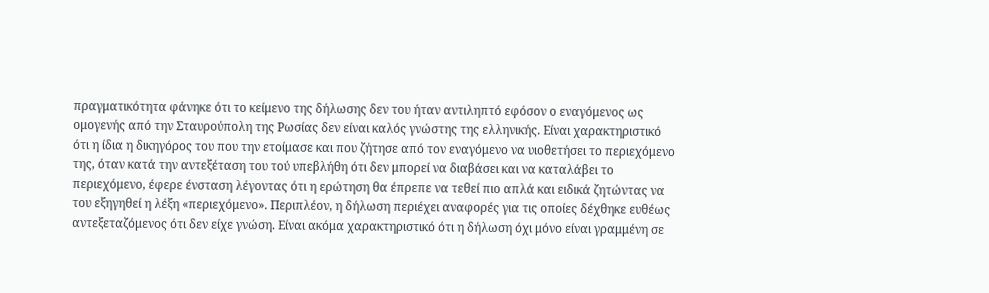πραγματικότητα φάνηκε ότι το κείμενο της δήλωσης δεν του ήταν αντιληπτό εφόσον ο εναγόμενος ως ομογενής από την Σταυρούπολη της Ρωσίας δεν είναι καλός γνώστης της ελληνικής. Είναι χαρακτηριστικό ότι η ίδια η δικηγόρος του που την ετοίμασε και που ζήτησε από τον εναγόμενο να υιοθετήσει το περιεχόμενο της, όταν κατά την αντεξέταση του τού υπεβλήθη ότι δεν μπορεί να διαβάσει και να καταλάβει το περιεχόμενο, έφερε ένσταση λέγοντας ότι η ερώτηση θα έπρεπε να τεθεί πιο απλά και ειδικά ζητώντας να του εξηγηθεί η λέξη «περιεχόμενο». Περιπλέον, η δήλωση περιέχει αναφορές για τις οποίες δέχθηκε ευθέως αντεξεταζόμενος ότι δεν είχε γνώση. Είναι ακόμα χαρακτηριστικό ότι η δήλωση όχι μόνο είναι γραμμένη σε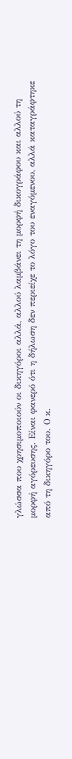γλώσσα που χρησιμοποιούν οι δικηγόροι αλλά, αλλού λαμβάνει τη μορφή δικογράφου και αλλού τη μορφή αγόρευσης. Είναι φανερό ότι η δήλωση δεν περιείχε το λόγο του εναγόμενου, αλλά καταγράφτηκε από τη δικηγόρο του. Ο κ.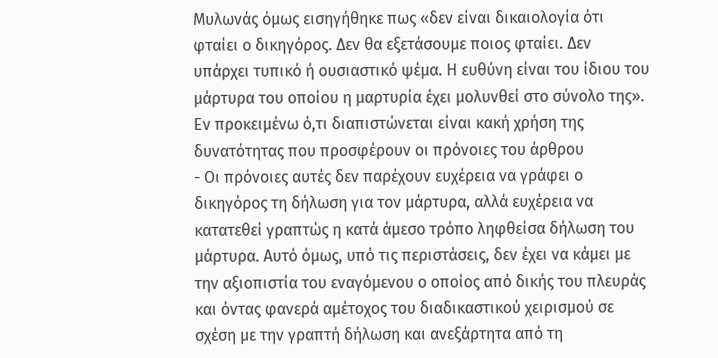Μυλωνάς όμως εισηγήθηκε πως «δεν είναι δικαιολογία ότι φταίει ο δικηγόρος. Δεν θα εξετάσουμε ποιος φταίει. Δεν υπάρχει τυπικό ή ουσιαστικό ψέμα. Η ευθύνη είναι του ίδιου του μάρτυρα του οποίου η μαρτυρία έχει μολυνθεί στο σύνολο της». Εν προκειμένω ό,τι διαπιστώνεται είναι κακή χρήση της δυνατότητας που προσφέρουν οι πρόνοιες του άρθρου
- Οι πρόνοιες αυτές δεν παρέχουν ευχέρεια να γράφει ο δικηγόρος τη δήλωση για τον μάρτυρα, αλλά ευχέρεια να κατατεθεί γραπτώς η κατά άμεσο τρόπο ληφθείσα δήλωση του μάρτυρα. Αυτό όμως, υπό τις περιστάσεις, δεν έχει να κάμει με την αξιοπιστία του εναγόμενου ο οποίος από δικής του πλευράς και όντας φανερά αμέτοχος του διαδικαστικού χειρισμού σε σχέση με την γραπτή δήλωση και ανεξάρτητα από τη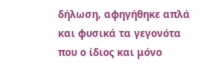δήλωση, αφηγήθηκε απλά και φυσικά τα γεγονότα που ο ίδιος και μόνο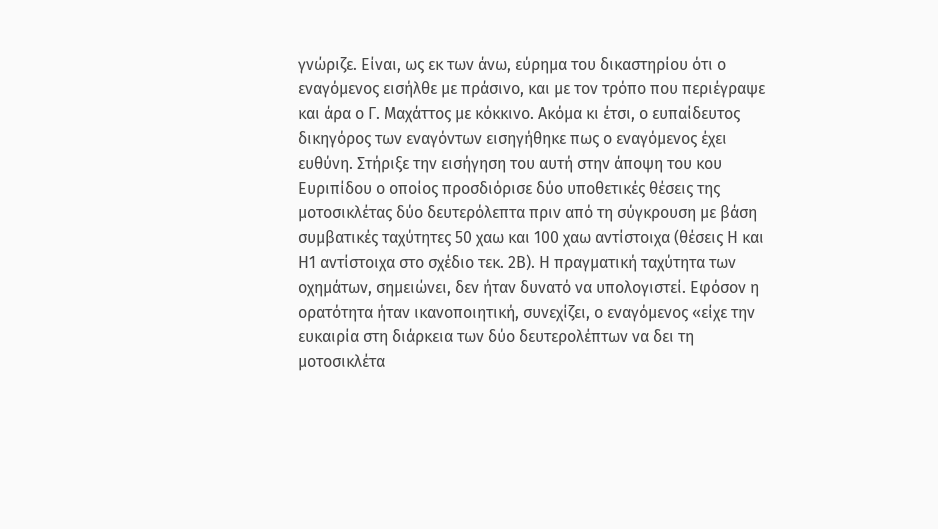γνώριζε. Είναι, ως εκ των άνω, εύρημα του δικαστηρίου ότι ο εναγόμενος εισήλθε με πράσινο, και με τον τρόπο που περιέγραψε και άρα ο Γ. Μαχάττος με κόκκινο. Ακόμα κι έτσι, ο ευπαίδευτος δικηγόρος των εναγόντων εισηγήθηκε πως ο εναγόμενος έχει ευθύνη. Στήριξε την εισήγηση του αυτή στην άποψη του κου Ευριπίδου ο οποίος προσδιόρισε δύο υποθετικές θέσεις της μοτοσικλέτας δύο δευτερόλεπτα πριν από τη σύγκρουση με βάση συμβατικές ταχύτητες 50 χαω και 100 χαω αντίστοιχα (θέσεις Η και Η1 αντίστοιχα στο σχέδιο τεκ. 2Β). Η πραγματική ταχύτητα των οχημάτων, σημειώνει, δεν ήταν δυνατό να υπολογιστεί. Εφόσον η ορατότητα ήταν ικανοποιητική, συνεχίζει, ο εναγόμενος «είχε την ευκαιρία στη διάρκεια των δύο δευτερολέπτων να δει τη μοτοσικλέτα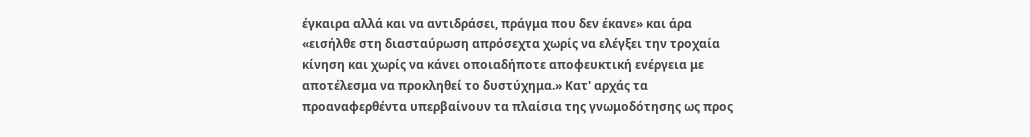έγκαιρα αλλά και να αντιδράσει, πράγμα που δεν έκανε» και άρα «εισήλθε στη διασταύρωση απρόσεχτα χωρίς να ελέγξει την τροχαία κίνηση και χωρίς να κάνει οποιαδήποτε αποφευκτική ενέργεια με αποτέλεσμα να προκληθεί το δυστύχημα.» Κατ' αρχάς τα προαναφερθέντα υπερβαίνουν τα πλαίσια της γνωμοδότησης ως προς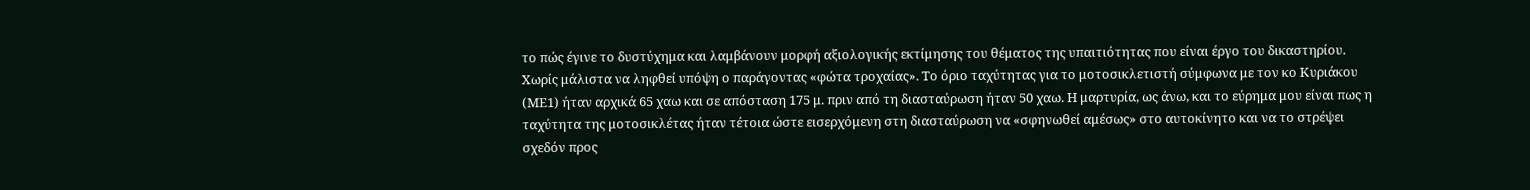το πώς έγινε το δυστύχημα και λαμβάνουν μορφή αξιολογικής εκτίμησης του θέματος της υπαιτιότητας που είναι έργο του δικαστηρίου. Χωρίς μάλιστα να ληφθεί υπόψη ο παράγοντας «φώτα τροχαίας». Το όριο ταχύτητας για το μοτοσικλετιστή σύμφωνα με τον κο Κυριάκου (ΜΕ1) ήταν αρχικά 65 χαω και σε απόσταση 175 μ. πριν από τη διασταύρωση ήταν 50 χαω. Η μαρτυρία, ως άνω, και το εύρημα μου είναι πως η ταχύτητα της μοτοσικλέτας ήταν τέτοια ώστε εισερχόμενη στη διασταύρωση να «σφηνωθεί αμέσως» στο αυτοκίνητο και να το στρέψει σχεδόν προς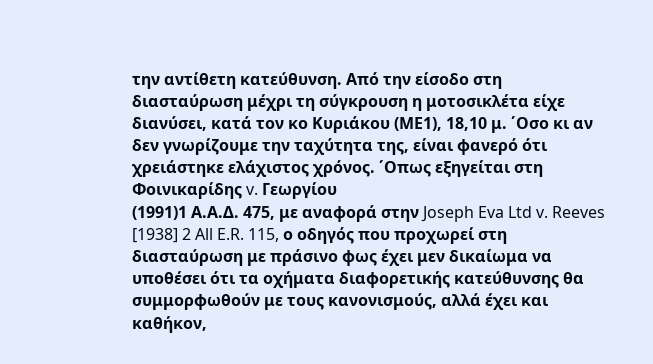την αντίθετη κατεύθυνση. Από την είσοδο στη διασταύρωση μέχρι τη σύγκρουση η μοτοσικλέτα είχε διανύσει, κατά τον κο Κυριάκου (ΜΕ1), 18,10 μ. ΄Οσο κι αν δεν γνωρίζουμε την ταχύτητα της, είναι φανερό ότι χρειάστηκε ελάχιστος χρόνος. ΄Οπως εξηγείται στη Φοινικαρίδης v. Γεωργίου
(1991)1 Α.Α.Δ. 475, με αναφορά στην Joseph Eva Ltd v. Reeves [1938] 2 All E.R. 115, ο οδηγός που προχωρεί στη διασταύρωση με πράσινο φως έχει μεν δικαίωμα να υποθέσει ότι τα οχήματα διαφορετικής κατεύθυνσης θα συμμορφωθούν με τους κανονισμούς, αλλά έχει και καθήκον,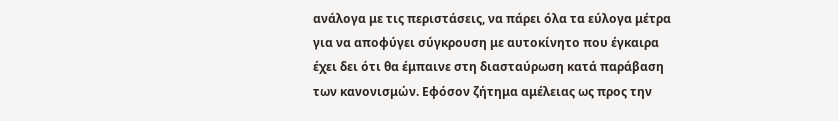ανάλογα με τις περιστάσεις, να πάρει όλα τα εύλογα μέτρα για να αποφύγει σύγκρουση με αυτοκίνητο που έγκαιρα έχει δει ότι θα έμπαινε στη διασταύρωση κατά παράβαση των κανονισμών. Εφόσον ζήτημα αμέλειας ως προς την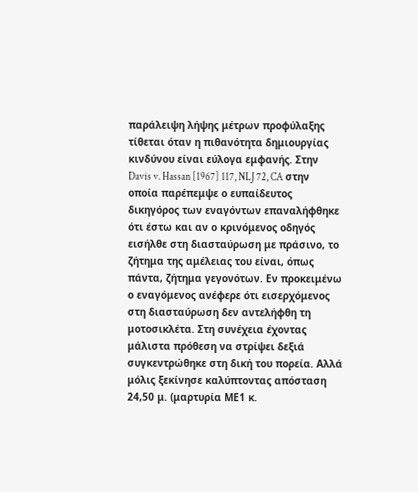παράλειψη λήψης μέτρων προφύλαξης τίθεται όταν η πιθανότητα δημιουργίας κινδύνου είναι εύλογα εμφανής. Στην Davis v. Hassan [1967] 117, NLJ 72, CA στην οποία παρέπεμψε ο ευπαίδευτος δικηγόρος των εναγόντων επαναλήφθηκε ότι έστω και αν ο κρινόμενος οδηγός εισήλθε στη διασταύρωση με πράσινο, το ζήτημα της αμέλειας του είναι, όπως πάντα, ζήτημα γεγονότων. Εν προκειμένω ο εναγόμενος ανέφερε ότι εισερχόμενος στη διασταύρωση δεν αντελήφθη τη μοτοσικλέτα. Στη συνέχεια έχοντας μάλιστα πρόθεση να στρίψει δεξιά συγκεντρώθηκε στη δική του πορεία. Αλλά μόλις ξεκίνησε καλύπτοντας απόσταση 24,50 μ. (μαρτυρία ΜΕ1 κ.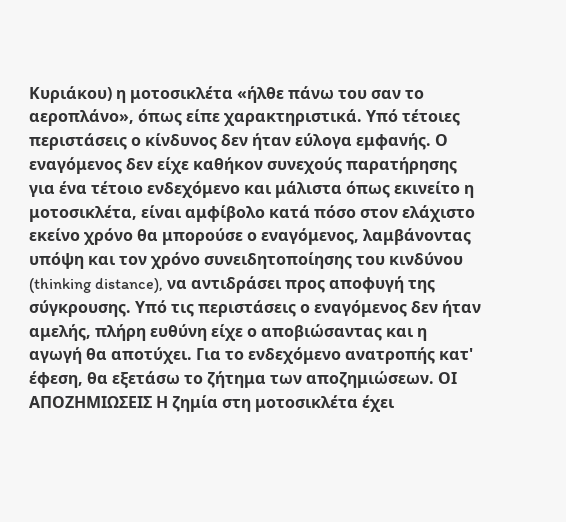Κυριάκου) η μοτοσικλέτα «ήλθε πάνω του σαν το αεροπλάνο», όπως είπε χαρακτηριστικά. Υπό τέτοιες περιστάσεις ο κίνδυνος δεν ήταν εύλογα εμφανής. Ο εναγόμενος δεν είχε καθήκον συνεχούς παρατήρησης για ένα τέτοιο ενδεχόμενο και μάλιστα όπως εκινείτο η μοτοσικλέτα, είναι αμφίβολο κατά πόσο στον ελάχιστο εκείνο χρόνο θα μπορούσε ο εναγόμενος, λαμβάνοντας υπόψη και τον χρόνο συνειδητοποίησης του κινδύνου (thinking distance), να αντιδράσει προς αποφυγή της σύγκρουσης. Υπό τις περιστάσεις ο εναγόμενος δεν ήταν αμελής, πλήρη ευθύνη είχε ο αποβιώσαντας και η αγωγή θα αποτύχει. Για το ενδεχόμενο ανατροπής κατ' έφεση, θα εξετάσω το ζήτημα των αποζημιώσεων. ΟΙ ΑΠΟΖΗΜΙΩΣΕΙΣ Η ζημία στη μοτοσικλέτα έχει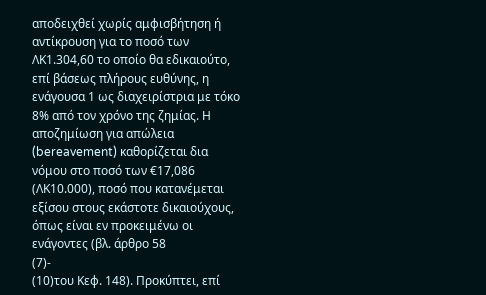αποδειχθεί χωρίς αμφισβήτηση ή αντίκρουση για το ποσό των ΛΚ1.304,60 το οποίο θα εδικαιούτο, επί βάσεως πλήρους ευθύνης, η ενάγουσα 1 ως διαχειρίστρια με τόκο 8% από τον χρόνο της ζημίας. Η αποζημίωση για απώλεια (bereavement) καθορίζεται δια νόμου στο ποσό των €17,086 (ΛΚ10.000), ποσό που κατανέμεται εξίσου στους εκάστοτε δικαιούχους, όπως είναι εν προκειμένω οι ενάγοντες (βλ. άρθρο 58
(7)-
(10)του Κεφ. 148). Προκύπτει, επί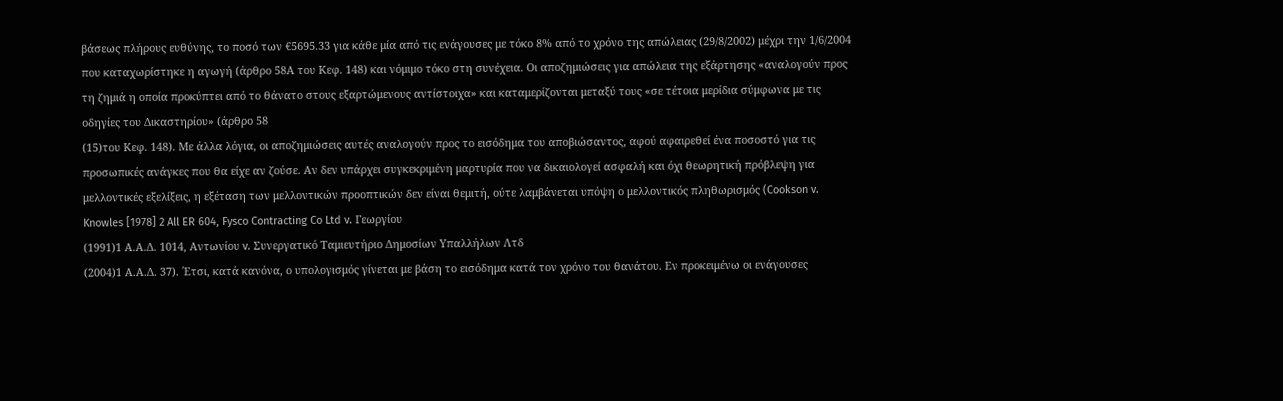βάσεως πλήρους ευθύνης, το ποσό των €5695.33 για κάθε μία από τις ενάγουσες με τόκο 8% από το χρόνο της απώλειας (29/8/2002) μέχρι την 1/6/2004 που καταχωρίστηκε η αγωγή (άρθρο 58Α του Κεφ. 148) και νόμιμο τόκο στη συνέχεια. Οι αποζημιώσεις για απώλεια της εξάρτησης «αναλογούν προς τη ζημιά η οποία προκύπτει από το θάνατο στους εξαρτώμενους αντίστοιχα» και καταμερίζονται μεταξύ τους «σε τέτοια μερίδια σύμφωνα με τις οδηγίες του Δικαστηρίου» (άρθρο 58
(15)του Κεφ. 148). Με άλλα λόγια, οι αποζημιώσεις αυτές αναλογούν προς το εισόδημα του αποβιώσαντος, αφού αφαιρεθεί ένα ποσοστό για τις προσωπικές ανάγκες που θα είχε αν ζούσε. Αν δεν υπάρχει συγκεκριμένη μαρτυρία που να δικαιολογεί ασφαλή και όχι θεωρητική πρόβλεψη για μελλοντικές εξελίξεις, η εξέταση των μελλοντικών προοπτικών δεν είναι θεμιτή, ούτε λαμβάνεται υπόψη ο μελλοντικός πληθωρισμός (Cookson v. Knowles [1978] 2 All ER 604, Fysco Contracting Co Ltd v. Γεωργίου
(1991)1 Α.Α.Δ. 1014, Αντωνίου v. Συνεργατικό Ταμιευτήριο Δημοσίων Υπαλλήλων Λτδ
(2004)1 Α.Α.Δ. 37). ΄Ετσι, κατά κανόνα, ο υπολογισμός γίνεται με βάση το εισόδημα κατά τον χρόνο του θανάτου. Εν προκειμένω οι ενάγουσες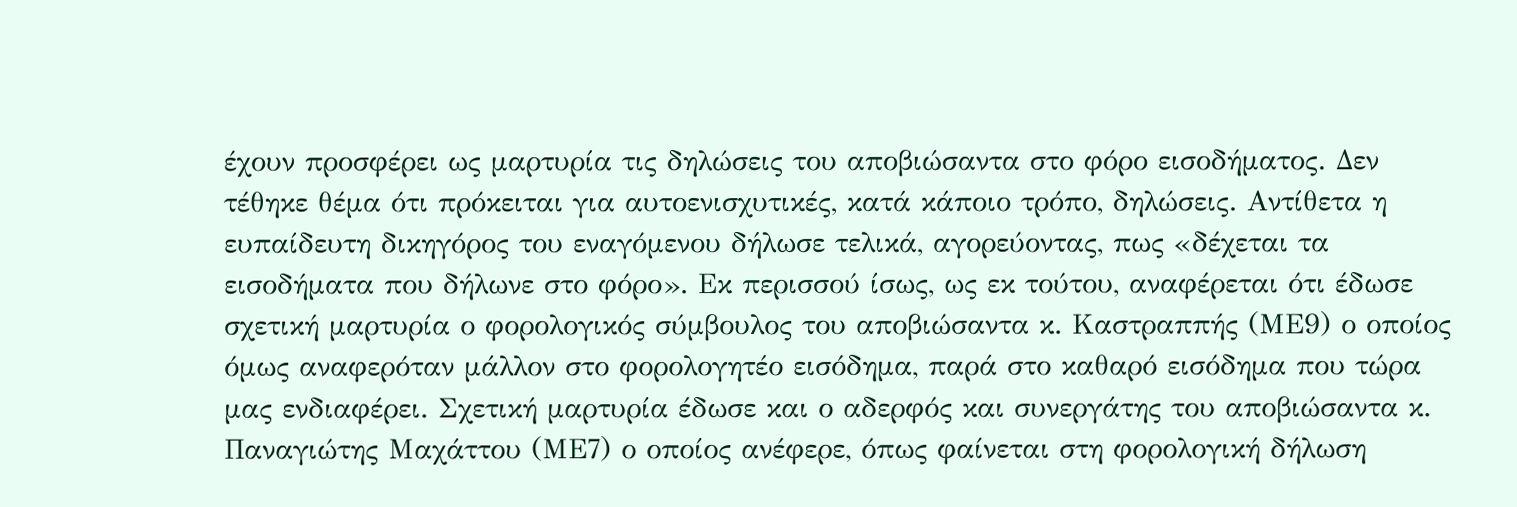έχουν προσφέρει ως μαρτυρία τις δηλώσεις του αποβιώσαντα στο φόρο εισοδήματος. Δεν τέθηκε θέμα ότι πρόκειται για αυτοενισχυτικές, κατά κάποιο τρόπο, δηλώσεις. Αντίθετα η ευπαίδευτη δικηγόρος του εναγόμενου δήλωσε τελικά, αγορεύοντας, πως «δέχεται τα εισοδήματα που δήλωνε στο φόρο». Εκ περισσού ίσως, ως εκ τούτου, αναφέρεται ότι έδωσε σχετική μαρτυρία ο φορολογικός σύμβουλος του αποβιώσαντα κ. Καστραππής (ΜΕ9) ο οποίος όμως αναφερόταν μάλλον στο φορολογητέο εισόδημα, παρά στο καθαρό εισόδημα που τώρα μας ενδιαφέρει. Σχετική μαρτυρία έδωσε και ο αδερφός και συνεργάτης του αποβιώσαντα κ. Παναγιώτης Μαχάττου (ΜΕ7) ο οποίος ανέφερε, όπως φαίνεται στη φορολογική δήλωση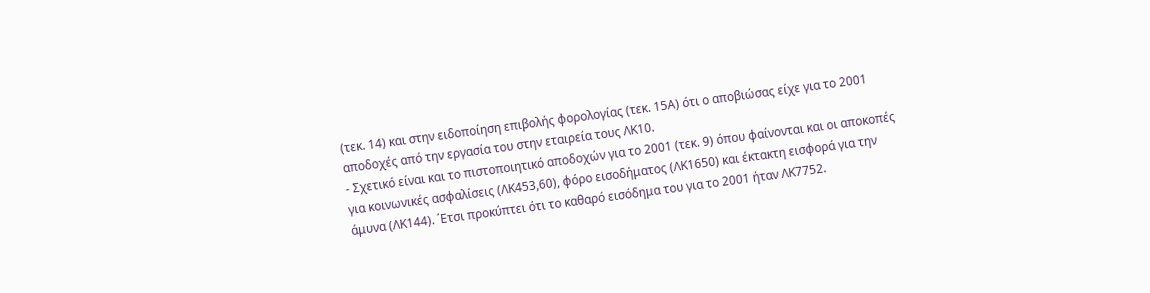(τεκ. 14) και στην ειδοποίηση επιβολής φορολογίας (τεκ. 15Α) ότι ο αποβιώσας είχε για το 2001 αποδοχές από την εργασία του στην εταιρεία τους ΛΚ10.
- Σχετικό είναι και το πιστοποιητικό αποδοχών για το 2001 (τεκ. 9) όπου φαίνονται και οι αποκοπές για κοινωνικές ασφαλίσεις (ΛΚ453,60), φόρο εισοδήματος (ΛΚ1650) και έκτακτη εισφορά για την άμυνα (ΛΚ144). ΄Ετσι προκύπτει ότι το καθαρό εισόδημα του για το 2001 ήταν ΛΚ7752.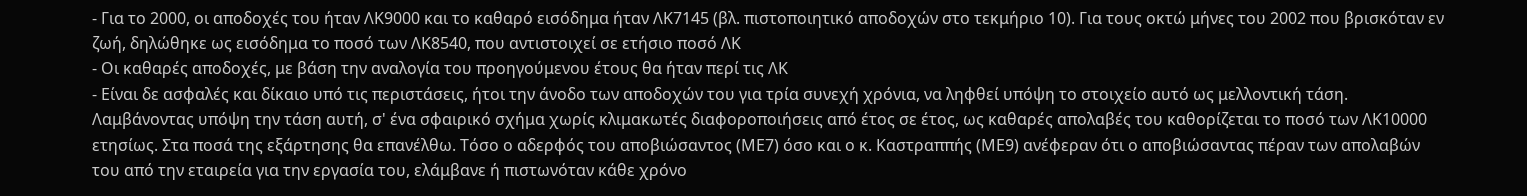- Για το 2000, οι αποδοχές του ήταν ΛΚ9000 και το καθαρό εισόδημα ήταν ΛΚ7145 (βλ. πιστοποιητικό αποδοχών στο τεκμήριο 10). Για τους οκτώ μήνες του 2002 που βρισκόταν εν ζωή, δηλώθηκε ως εισόδημα το ποσό των ΛΚ8540, που αντιστοιχεί σε ετήσιο ποσό ΛΚ
- Οι καθαρές αποδοχές, με βάση την αναλογία του προηγούμενου έτους θα ήταν περί τις ΛΚ
- Είναι δε ασφαλές και δίκαιο υπό τις περιστάσεις, ήτοι την άνοδο των αποδοχών του για τρία συνεχή χρόνια, να ληφθεί υπόψη το στοιχείο αυτό ως μελλοντική τάση. Λαμβάνοντας υπόψη την τάση αυτή, σ' ένα σφαιρικό σχήμα χωρίς κλιμακωτές διαφοροποιήσεις από έτος σε έτος, ως καθαρές απολαβές του καθορίζεται το ποσό των ΛΚ10000 ετησίως. Στα ποσά της εξάρτησης θα επανέλθω. Τόσο ο αδερφός του αποβιώσαντος (ΜΕ7) όσο και ο κ. Καστραππής (ΜΕ9) ανέφεραν ότι ο αποβιώσαντας πέραν των απολαβών του από την εταιρεία για την εργασία του, ελάμβανε ή πιστωνόταν κάθε χρόνο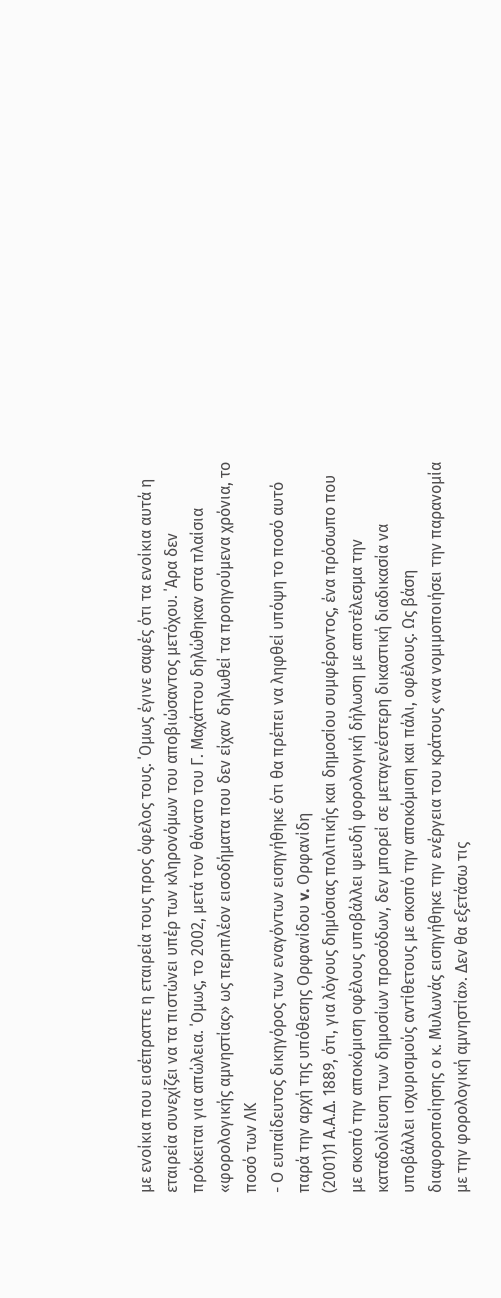με ενοίκια που εισέπραττε η εταιρεία τους προς όφελος τους. ΄Ομως έγινε σαφές ότι τα ενοίκια αυτά η εταιρεία συνεχίζει να τα πιστώνει υπέρ των κληρονόμων του αποβιώσαντος μετόχου. ΄Αρα δεν πρόκειται για απώλεια. ΄Ομως, το 2002, μετά τον θάνατο του Γ. Μαχάττου δηλώθηκαν στα πλαίσια «φορολογικής αμνηστίας» ως περιπλέον εισοδήματα που δεν είχαν δηλωθεί τα προηγούμενα χρόνια, το ποσό των ΛΚ
- Ο ευπαίδευτος δικηγόρος των εναγόντων εισηγήθηκε ότι θα πρέπει να ληφθεί υπόψη το ποσό αυτό παρά την αρχή της υπόθεσης Ορφανίδου v. Ορφανίδη
(2001)1 Α.Α.Δ. 1889, ότι, για λόγους δημόσιας πολιτικής και δημοσίου συμφέροντος, ένα πρόσωπο που με σκοπό την αποκόμιση οφέλους υποβάλλει ψευδή φορολογική δήλωση με αποτέλεσμα την καταδολίευση των δημοσίων προσόδων, δεν μπορεί σε μεταγενέστερη δικαστική διαδικασία να υποβάλλει ισχυρισμούς αντίθετους με σκοπό την αποκόμιση και πάλι, οφέλους. Ως βάση διαφοροποίησης ο κ. Μυλωνάς εισηγήθηκε την ενέργεια του κράτους «να νομιμοποιήσει την παρανομία με την φορολογική αμνηστία». Δεν θα εξετάσω τις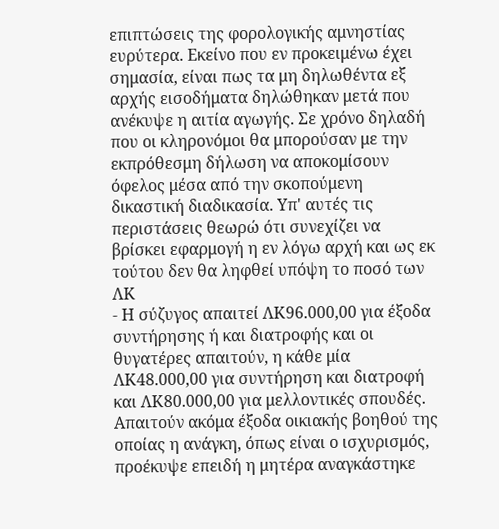επιπτώσεις της φορολογικής αμνηστίας ευρύτερα. Εκείνο που εν προκειμένω έχει σημασία, είναι πως τα μη δηλωθέντα εξ αρχής εισοδήματα δηλώθηκαν μετά που ανέκυψε η αιτία αγωγής. Σε χρόνο δηλαδή που οι κληρονόμοι θα μπορούσαν με την εκπρόθεσμη δήλωση να αποκομίσουν όφελος μέσα από την σκοπούμενη δικαστική διαδικασία. Υπ' αυτές τις περιστάσεις θεωρώ ότι συνεχίζει να βρίσκει εφαρμογή η εν λόγω αρχή και ως εκ τούτου δεν θα ληφθεί υπόψη το ποσό των ΛΚ
- Η σύζυγος απαιτεί ΛΚ96.000,00 για έξοδα συντήρησης ή και διατροφής και οι θυγατέρες απαιτούν, η κάθε μία ΛΚ48.000,00 για συντήρηση και διατροφή και ΛΚ80.000,00 για μελλοντικές σπουδές. Απαιτούν ακόμα έξοδα οικιακής βοηθού της οποίας η ανάγκη, όπως είναι ο ισχυρισμός, προέκυψε επειδή η μητέρα αναγκάστηκε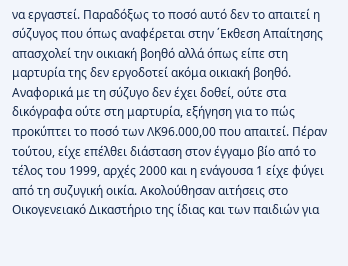να εργαστεί. Παραδόξως το ποσό αυτό δεν το απαιτεί η σύζυγος που όπως αναφέρεται στην ΄Εκθεση Απαίτησης απασχολεί την οικιακή βοηθό αλλά όπως είπε στη μαρτυρία της δεν εργοδοτεί ακόμα οικιακή βοηθό. Αναφορικά με τη σύζυγο δεν έχει δοθεί, ούτε στα δικόγραφα ούτε στη μαρτυρία, εξήγηση για το πώς προκύπτει το ποσό των ΛΚ96.000,00 που απαιτεί. Πέραν τούτου, είχε επέλθει διάσταση στον έγγαμο βίο από το τέλος του 1999, αρχές 2000 και η ενάγουσα 1 είχε φύγει από τη συζυγική οικία. Ακολούθησαν αιτήσεις στο Οικογενειακό Δικαστήριο της ίδιας και των παιδιών για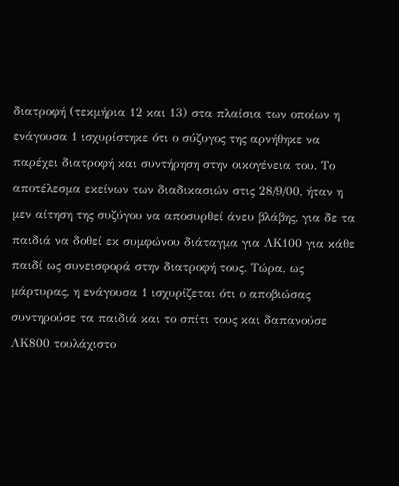διατροφή (τεκμήρια 12 και 13) στα πλαίσια των οποίων η ενάγουσα 1 ισχυρίστηκε ότι ο σύζυγος της αρνήθηκε να παρέχει διατροφή και συντήρηση στην οικογένεια του. Το αποτέλεσμα εκείνων των διαδικασιών στις 28/9/00, ήταν η μεν αίτηση της συζύγου να αποσυρθεί άνευ βλάβης, για δε τα παιδιά να δοθεί εκ συμφώνου διάταγμα για ΛΚ100 για κάθε παιδί ως συνεισφορά στην διατροφή τους. Τώρα, ως μάρτυρας, η ενάγουσα 1 ισχυρίζεται ότι ο αποβιώσας συντηρούσε τα παιδιά και το σπίτι τους και δαπανούσε ΛΚ800 τουλάχιστο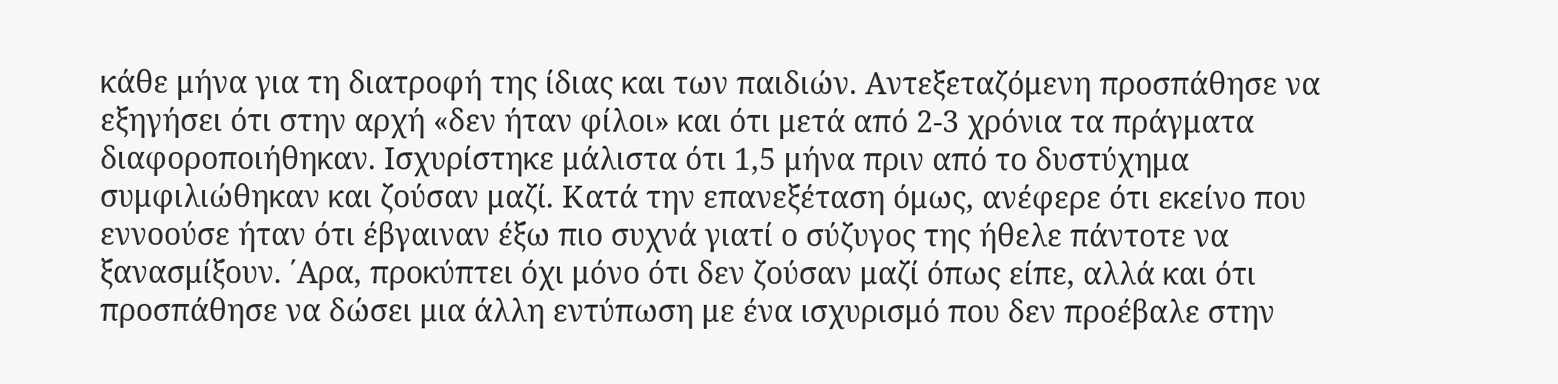κάθε μήνα για τη διατροφή της ίδιας και των παιδιών. Αντεξεταζόμενη προσπάθησε να εξηγήσει ότι στην αρχή «δεν ήταν φίλοι» και ότι μετά από 2-3 χρόνια τα πράγματα διαφοροποιήθηκαν. Ισχυρίστηκε μάλιστα ότι 1,5 μήνα πριν από το δυστύχημα συμφιλιώθηκαν και ζούσαν μαζί. Κατά την επανεξέταση όμως, ανέφερε ότι εκείνο που εννοούσε ήταν ότι έβγαιναν έξω πιο συχνά γιατί ο σύζυγος της ήθελε πάντοτε να ξανασμίξουν. ΄Αρα, προκύπτει όχι μόνο ότι δεν ζούσαν μαζί όπως είπε, αλλά και ότι προσπάθησε να δώσει μια άλλη εντύπωση με ένα ισχυρισμό που δεν προέβαλε στην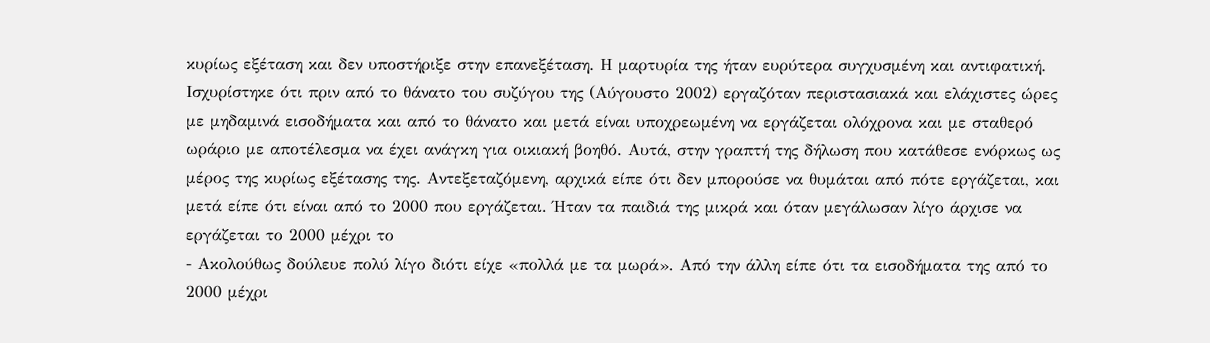κυρίως εξέταση και δεν υποστήριξε στην επανεξέταση. Η μαρτυρία της ήταν ευρύτερα συγχυσμένη και αντιφατική. Ισχυρίστηκε ότι πριν από το θάνατο του συζύγου της (Αύγουστο 2002) εργαζόταν περιστασιακά και ελάχιστες ώρες με μηδαμινά εισοδήματα και από το θάνατο και μετά είναι υποχρεωμένη να εργάζεται ολόχρονα και με σταθερό ωράριο με αποτέλεσμα να έχει ανάγκη για οικιακή βοηθό. Αυτά, στην γραπτή της δήλωση που κατάθεσε ενόρκως ως μέρος της κυρίως εξέτασης της. Αντεξεταζόμενη, αρχικά είπε ότι δεν μπορούσε να θυμάται από πότε εργάζεται, και μετά είπε ότι είναι από το 2000 που εργάζεται. Ήταν τα παιδιά της μικρά και όταν μεγάλωσαν λίγο άρχισε να εργάζεται το 2000 μέχρι το
- Ακολούθως δούλευε πολύ λίγο διότι είχε «πολλά με τα μωρά». Από την άλλη είπε ότι τα εισοδήματα της από το 2000 μέχρι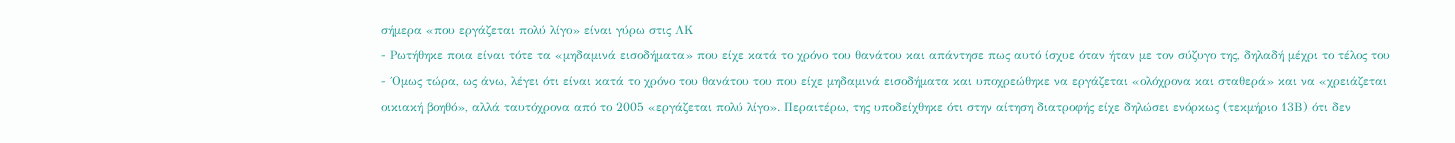σήμερα «που εργάζεται πολύ λίγο» είναι γύρω στις ΛΚ
- Ρωτήθηκε ποια είναι τότε τα «μηδαμινά εισοδήματα» που είχε κατά το χρόνο του θανάτου και απάντησε πως αυτό ίσχυε όταν ήταν με τον σύζυγο της, δηλαδή μέχρι το τέλος του
- ΄Ομως τώρα, ως άνω, λέγει ότι είναι κατά το χρόνο του θανάτου του που είχε μηδαμινά εισοδήματα και υποχρεώθηκε να εργάζεται «ολόχρονα και σταθερά» και να «χρειάζεται οικιακή βοηθό», αλλά ταυτόχρονα από το 2005 «εργάζεται πολύ λίγο». Περαιτέρω, της υποδείχθηκε ότι στην αίτηση διατροφής είχε δηλώσει ενόρκως (τεκμήριο 13Β) ότι δεν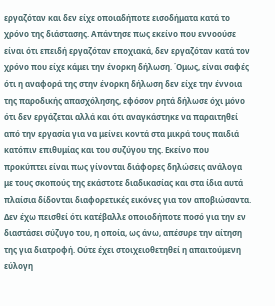εργαζόταν και δεν είχε οποιαδήποτε εισοδήματα κατά το χρόνο της διάστασης. Απάντησε πως εκείνο που εννοούσε είναι ότι επειδή εργαζόταν εποχιακά, δεν εργαζόταν κατά τον χρόνο που είχε κάμει την ένορκη δήλωση. ΄Ομως, είναι σαφές ότι η αναφορά της στην ένορκη δήλωση δεν είχε την έννοια της παροδικής απασχόλησης, εφόσον ρητά δήλωσε όχι μόνο ότι δεν εργάζεται αλλά και ότι αναγκάστηκε να παραιτηθεί από την εργασία για να μείνει κοντά στα μικρά τους παιδιά κατόπιν επιθυμίας και του συζύγου της. Εκείνο που προκύπτει είναι πως γίνονται διάφορες δηλώσεις ανάλογα με τους σκοπούς της εκάστοτε διαδικασίας και στα ίδια αυτά πλαίσια δίδονται διαφορετικές εικόνες για τον αποβιώσαντα. Δεν έχω πεισθεί ότι κατέβαλλε οποιοδήποτε ποσό για την εν διαστάσει σύζυγο του, η οποία, ως άνω, απέσυρε την αίτηση της για διατροφή. Ούτε έχει στοιχειοθετηθεί η απαιτούμενη εύλογη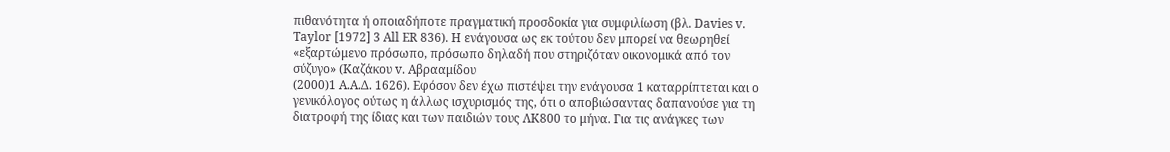πιθανότητα ή οποιαδήποτε πραγματική προσδοκία για συμφιλίωση (βλ. Davies v. Taylor [1972] 3 All ER 836). Η ενάγουσα ως εκ τούτου δεν μπορεί να θεωρηθεί «εξαρτώμενο πρόσωπο, πρόσωπο δηλαδή που στηριζόταν οικονομικά από τον σύζυγο» (Καζάκου v. Αβρααμίδου
(2000)1 Α.Α.Δ. 1626). Εφόσον δεν έχω πιστέψει την ενάγουσα 1 καταρρίπτεται και ο γενικόλογος ούτως η άλλως ισχυρισμός της, ότι ο αποβιώσαντας δαπανούσε για τη διατροφή της ίδιας και των παιδιών τους ΛΚ800 το μήνα. Για τις ανάγκες των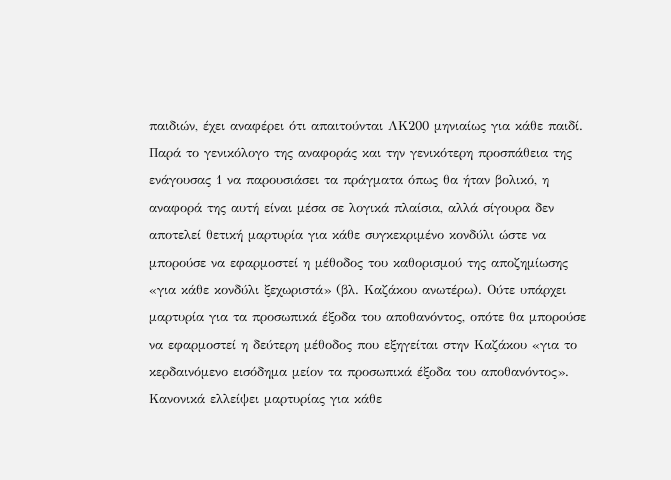παιδιών, έχει αναφέρει ότι απαιτούνται ΛΚ200 μηνιαίως για κάθε παιδί. Παρά το γενικόλογο της αναφοράς και την γενικότερη προσπάθεια της ενάγουσας 1 να παρουσιάσει τα πράγματα όπως θα ήταν βολικό, η αναφορά της αυτή είναι μέσα σε λογικά πλαίσια, αλλά σίγουρα δεν αποτελεί θετική μαρτυρία για κάθε συγκεκριμένο κονδύλι ώστε να μπορούσε να εφαρμοστεί η μέθοδος του καθορισμού της αποζημίωσης «για κάθε κονδύλι ξεχωριστά» (βλ. Καζάκου ανωτέρω). Ούτε υπάρχει μαρτυρία για τα προσωπικά έξοδα του αποθανόντος, οπότε θα μπορούσε να εφαρμοστεί η δεύτερη μέθοδος που εξηγείται στην Καζάκου «για το κερδαινόμενο εισόδημα μείον τα προσωπικά έξοδα του αποθανόντος». Κανονικά ελλείψει μαρτυρίας για κάθε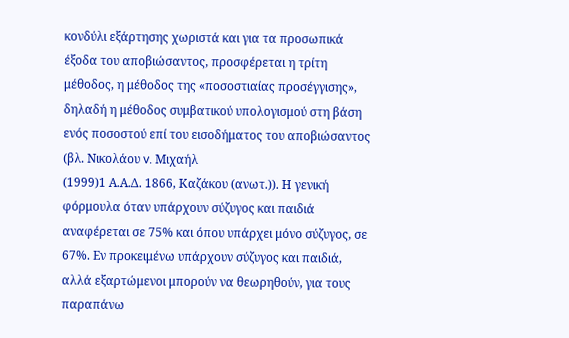κονδύλι εξάρτησης χωριστά και για τα προσωπικά έξοδα του αποβιώσαντος, προσφέρεται η τρίτη μέθοδος, η μέθοδος της «ποσοστιαίας προσέγγισης», δηλαδή η μέθοδος συμβατικού υπολογισμού στη βάση ενός ποσοστού επί του εισοδήματος του αποβιώσαντος (βλ. Νικολάου v. Μιχαήλ
(1999)1 Α.Α.Δ. 1866, Καζάκου (ανωτ.)). Η γενική φόρμουλα όταν υπάρχουν σύζυγος και παιδιά αναφέρεται σε 75% και όπου υπάρχει μόνο σύζυγος, σε 67%. Εν προκειμένω υπάρχουν σύζυγος και παιδιά, αλλά εξαρτώμενοι μπορούν να θεωρηθούν, για τους παραπάνω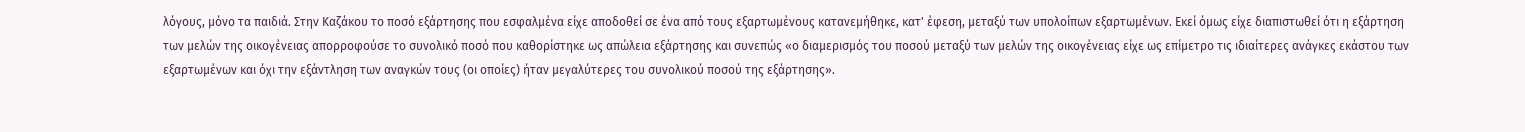λόγους, μόνο τα παιδιά. Στην Καζάκου το ποσό εξάρτησης που εσφαλμένα είχε αποδοθεί σε ένα από τους εξαρτωμένους κατανεμήθηκε, κατ' έφεση, μεταξύ των υπολοίπων εξαρτωμένων. Εκεί όμως είχε διαπιστωθεί ότι η εξάρτηση των μελών της οικογένειας απορροφούσε το συνολικό ποσό που καθορίστηκε ως απώλεια εξάρτησης και συνεπώς «ο διαμερισμός του ποσού μεταξύ των μελών της οικογένειας είχε ως επίμετρο τις ιδιαίτερες ανάγκες εκάστου των εξαρτωμένων και όχι την εξάντληση των αναγκών τους (οι οποίες) ήταν μεγαλύτερες του συνολικού ποσού της εξάρτησης».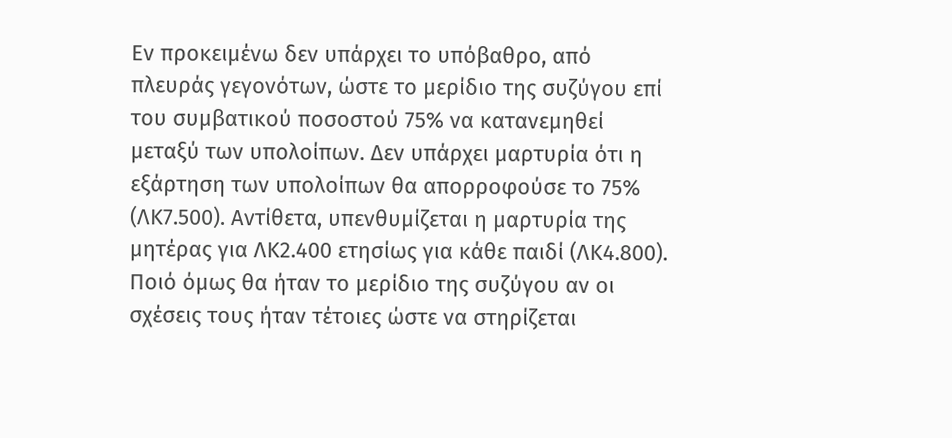Εν προκειμένω δεν υπάρχει το υπόβαθρο, από πλευράς γεγονότων, ώστε το μερίδιο της συζύγου επί του συμβατικού ποσοστού 75% να κατανεμηθεί μεταξύ των υπολοίπων. Δεν υπάρχει μαρτυρία ότι η εξάρτηση των υπολοίπων θα απορροφούσε το 75% (ΛΚ7.500). Αντίθετα, υπενθυμίζεται η μαρτυρία της μητέρας για ΛΚ2.400 ετησίως για κάθε παιδί (ΛΚ4.800). Ποιό όμως θα ήταν το μερίδιο της συζύγου αν οι σχέσεις τους ήταν τέτοιες ώστε να στηρίζεται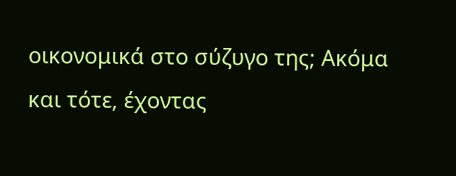οικονομικά στο σύζυγο της; Ακόμα και τότε, έχοντας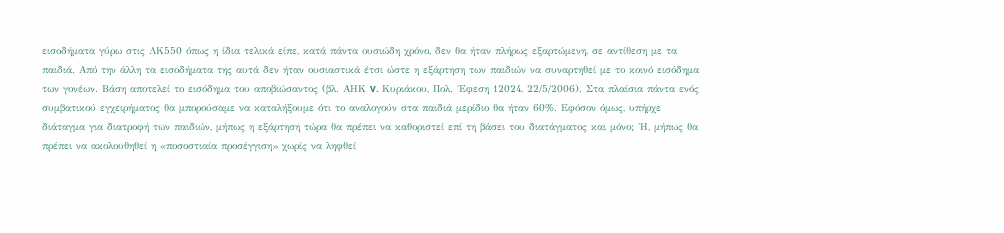εισοδήματα γύρω στις ΛΚ550 όπως η ίδια τελικά είπε, κατά πάντα ουσιώδη χρόνο, δεν θα ήταν πλήρως εξαρτώμενη, σε αντίθεση με τα παιδιά. Από την άλλη τα εισοδήματα της αυτά δεν ήταν ουσιαστικά έτσι ώστε η εξάρτηση των παιδιών να συναρτηθεί με το κοινό εισόδημα των γονέων. Βάση αποτελεί το εισόδημα του αποβιώσαντος (βλ. ΑΗΚ v. Κυριάκου, Πολ. ΄Εφεση 12024, 22/5/2006). Στα πλαίσια πάντα ενός συμβατικού εγχειρήματος θα μπορούσαμε να καταλήξουμε ότι το αναλογούν στα παιδιά μερίδιο θα ήταν 60%. Εφόσον όμως, υπήρχε διάταγμα για διατροφή των παιδιών, μήπως η εξάρτηση τώρα θα πρέπει να καθοριστεί επί τη βάσει του διατάγματος και μόνο; ΄Η, μήπως θα πρέπει να ακολουθηθεί η «ποσοστιαία προσέγγιση» χωρίς να ληφθεί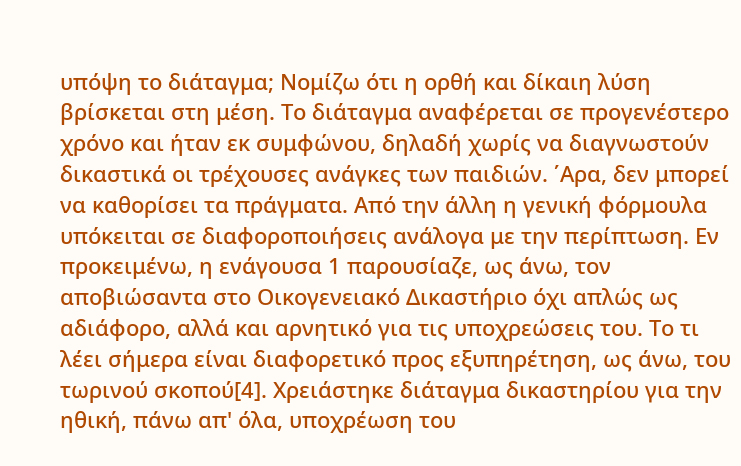υπόψη το διάταγμα; Νομίζω ότι η ορθή και δίκαιη λύση βρίσκεται στη μέση. Το διάταγμα αναφέρεται σε προγενέστερο χρόνο και ήταν εκ συμφώνου, δηλαδή χωρίς να διαγνωστούν δικαστικά οι τρέχουσες ανάγκες των παιδιών. ΄Αρα, δεν μπορεί να καθορίσει τα πράγματα. Από την άλλη η γενική φόρμουλα υπόκειται σε διαφοροποιήσεις ανάλογα με την περίπτωση. Εν προκειμένω, η ενάγουσα 1 παρουσίαζε, ως άνω, τον αποβιώσαντα στο Οικογενειακό Δικαστήριο όχι απλώς ως αδιάφορο, αλλά και αρνητικό για τις υποχρεώσεις του. Το τι λέει σήμερα είναι διαφορετικό προς εξυπηρέτηση, ως άνω, του τωρινού σκοπού[4]. Χρειάστηκε διάταγμα δικαστηρίου για την ηθική, πάνω απ' όλα, υποχρέωση του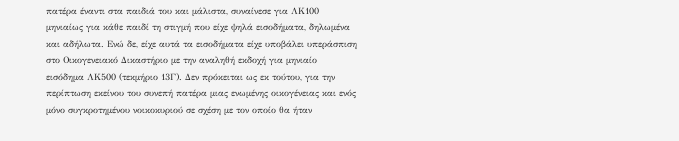πατέρα έναντι στα παιδιά του και μάλιστα, συναίνεσε για ΛΚ100 μηνιαίως για κάθε παιδί τη στιγμή που είχε ψηλά εισοδήματα, δηλωμένα και αδήλωτα. Ενώ δε, είχε αυτά τα εισοδήματα είχε υποβάλει υπεράσπιση στο Οικογενειακό Δικαστήριο με την αναληθή εκδοχή για μηνιαίο εισόδημα ΛΚ500 (τεκμήριο 13Γ). Δεν πρόκειται ως εκ τούτου, για την περίπτωση εκείνου του συνεπή πατέρα μιας ενωμένης οικογένειας και ενός μόνο συγκροτημένου νοικοκυριού σε σχέση με τον οποίο θα ήταν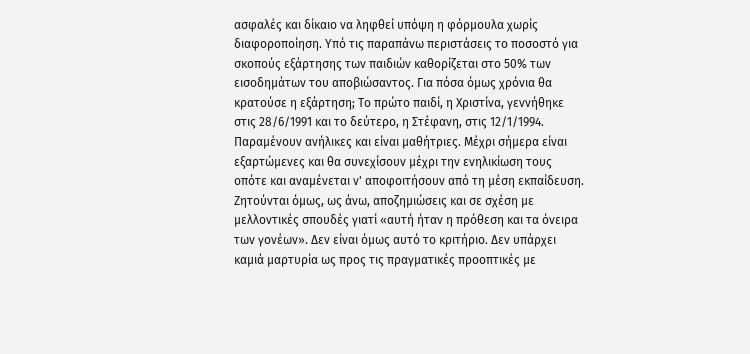ασφαλές και δίκαιο να ληφθεί υπόψη η φόρμουλα χωρίς διαφοροποίηση. Υπό τις παραπάνω περιστάσεις το ποσοστό για σκοπούς εξάρτησης των παιδιών καθορίζεται στο 50% των εισοδημάτων του αποβιώσαντος. Για πόσα όμως χρόνια θα κρατούσε η εξάρτηση; Το πρώτο παιδί, η Χριστίνα, γεννήθηκε στις 28/6/1991 και το δεύτερο, η Στέφανη, στις 12/1/1994. Παραμένουν ανήλικες και είναι μαθήτριες. Μέχρι σήμερα είναι εξαρτώμενες και θα συνεχίσουν μέχρι την ενηλικίωση τους οπότε και αναμένεται ν' αποφοιτήσουν από τη μέση εκπαίδευση. Ζητούνται όμως, ως άνω, αποζημιώσεις και σε σχέση με μελλοντικές σπουδές γιατί «αυτή ήταν η πρόθεση και τα όνειρα των γονέων». Δεν είναι όμως αυτό το κριτήριο. Δεν υπάρχει καμιά μαρτυρία ως προς τις πραγματικές προοπτικές με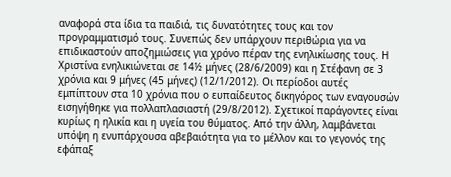αναφορά στα ίδια τα παιδιά, τις δυνατότητες τους και τον προγραμματισμό τους. Συνεπώς δεν υπάρχουν περιθώρια για να επιδικαστούν αποζημιώσεις για χρόνο πέραν της ενηλικίωσης τους. Η Χριστίνα ενηλικιώνεται σε 14½ μήνες (28/6/2009) και η Στέφανη σε 3 χρόνια και 9 μήνες (45 μήνες) (12/1/2012). Οι περίοδοι αυτές εμπίπτουν στα 10 χρόνια που ο ευπαίδευτος δικηγόρος των εναγουσών εισηγήθηκε για πολλαπλασιαστή (29/8/2012). Σχετικοί παράγοντες είναι κυρίως η ηλικία και η υγεία του θύματος. Από την άλλη, λαμβάνεται υπόψη η ενυπάρχουσα αβεβαιότητα για το μέλλον και το γεγονός της εφάπαξ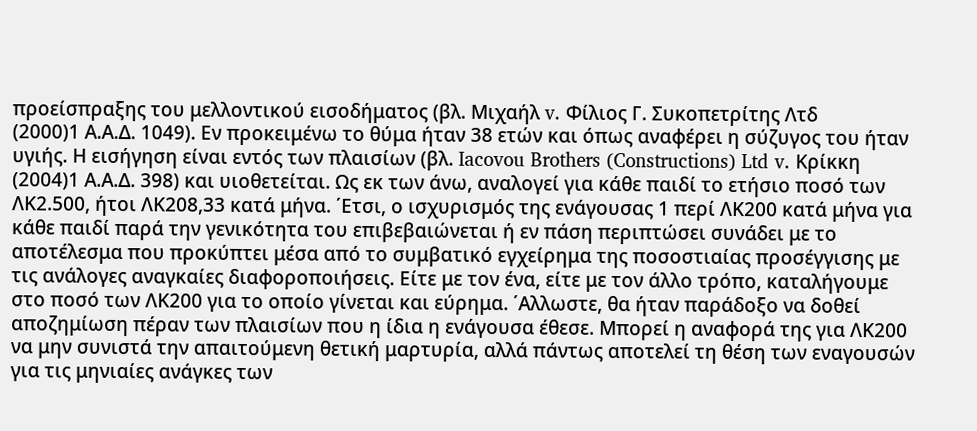προείσπραξης του μελλοντικού εισοδήματος (βλ. Μιχαήλ v. Φίλιος Γ. Συκοπετρίτης Λτδ
(2000)1 Α.Α.Δ. 1049). Εν προκειμένω το θύμα ήταν 38 ετών και όπως αναφέρει η σύζυγος του ήταν υγιής. Η εισήγηση είναι εντός των πλαισίων (βλ. Iacovou Brothers (Constructions) Ltd v. Κρίκκη
(2004)1 Α.Α.Δ. 398) και υιοθετείται. Ως εκ των άνω, αναλογεί για κάθε παιδί το ετήσιο ποσό των ΛΚ2.500, ήτοι ΛΚ208,33 κατά μήνα. ΄Ετσι, ο ισχυρισμός της ενάγουσας 1 περί ΛΚ200 κατά μήνα για κάθε παιδί παρά την γενικότητα του επιβεβαιώνεται ή εν πάση περιπτώσει συνάδει με το αποτέλεσμα που προκύπτει μέσα από το συμβατικό εγχείρημα της ποσοστιαίας προσέγγισης με τις ανάλογες αναγκαίες διαφοροποιήσεις. Είτε με τον ένα, είτε με τον άλλο τρόπο, καταλήγουμε στο ποσό των ΛΚ200 για το οποίο γίνεται και εύρημα. ΄Αλλωστε, θα ήταν παράδοξο να δοθεί αποζημίωση πέραν των πλαισίων που η ίδια η ενάγουσα έθεσε. Μπορεί η αναφορά της για ΛΚ200 να μην συνιστά την απαιτούμενη θετική μαρτυρία, αλλά πάντως αποτελεί τη θέση των εναγουσών για τις μηνιαίες ανάγκες των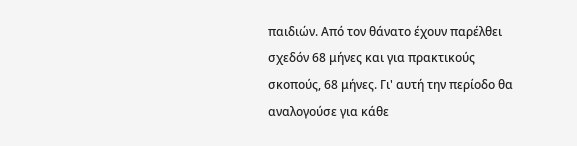παιδιών. Από τον θάνατο έχουν παρέλθει σχεδόν 68 μήνες και για πρακτικούς σκοπούς, 68 μήνες. Γι' αυτή την περίοδο θα αναλογούσε για κάθε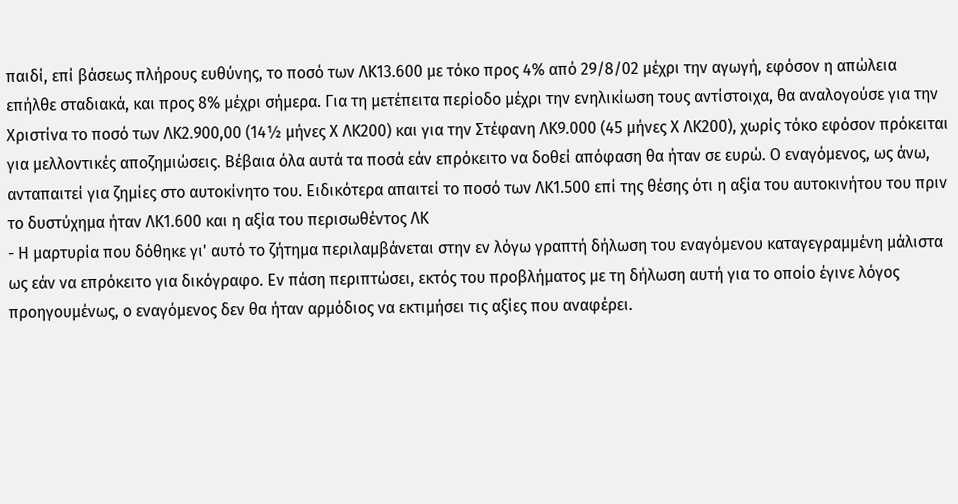παιδί, επί βάσεως πλήρους ευθύνης, το ποσό των ΛΚ13.600 με τόκο προς 4% από 29/8/02 μέχρι την αγωγή, εφόσον η απώλεια επήλθε σταδιακά, και προς 8% μέχρι σήμερα. Για τη μετέπειτα περίοδο μέχρι την ενηλικίωση τους αντίστοιχα, θα αναλογούσε για την Χριστίνα το ποσό των ΛΚ2.900,00 (14½ μήνες Χ ΛΚ200) και για την Στέφανη ΛΚ9.000 (45 μήνες Χ ΛΚ200), χωρίς τόκο εφόσον πρόκειται για μελλοντικές αποζημιώσεις. Βέβαια όλα αυτά τα ποσά εάν επρόκειτο να δοθεί απόφαση θα ήταν σε ευρώ. Ο εναγόμενος, ως άνω, ανταπαιτεί για ζημίες στο αυτοκίνητο του. Ειδικότερα απαιτεί το ποσό των ΛΚ1.500 επί της θέσης ότι η αξία του αυτοκινήτου του πριν το δυστύχημα ήταν ΛΚ1.600 και η αξία του περισωθέντος ΛΚ
- Η μαρτυρία που δόθηκε γι' αυτό το ζήτημα περιλαμβάνεται στην εν λόγω γραπτή δήλωση του εναγόμενου καταγεγραμμένη μάλιστα ως εάν να επρόκειτο για δικόγραφο. Εν πάση περιπτώσει, εκτός του προβλήματος με τη δήλωση αυτή για το οποίο έγινε λόγος προηγουμένως, ο εναγόμενος δεν θα ήταν αρμόδιος να εκτιμήσει τις αξίες που αναφέρει.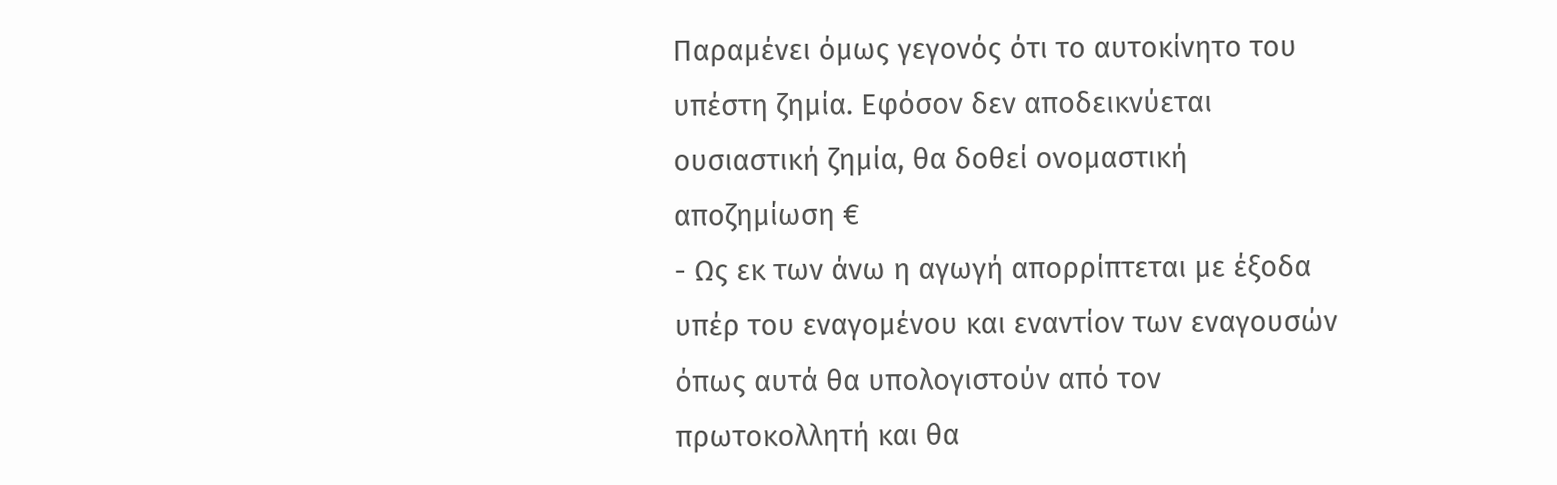Παραμένει όμως γεγονός ότι το αυτοκίνητο του υπέστη ζημία. Εφόσον δεν αποδεικνύεται ουσιαστική ζημία, θα δοθεί ονομαστική αποζημίωση €
- Ως εκ των άνω η αγωγή απορρίπτεται με έξοδα υπέρ του εναγομένου και εναντίον των εναγουσών όπως αυτά θα υπολογιστούν από τον πρωτοκολλητή και θα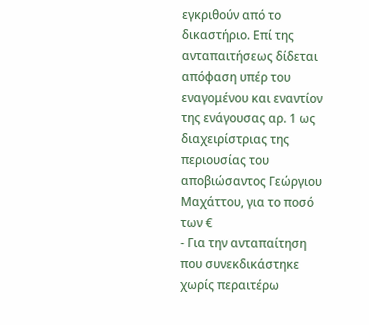εγκριθούν από το δικαστήριο. Επί της ανταπαιτήσεως δίδεται απόφαση υπέρ του εναγομένου και εναντίον της ενάγουσας αρ. 1 ως διαχειρίστριας της περιουσίας του αποβιώσαντος Γεώργιου Μαχάττου, για το ποσό των €
- Για την ανταπαίτηση που συνεκδικάστηκε χωρίς περαιτέρω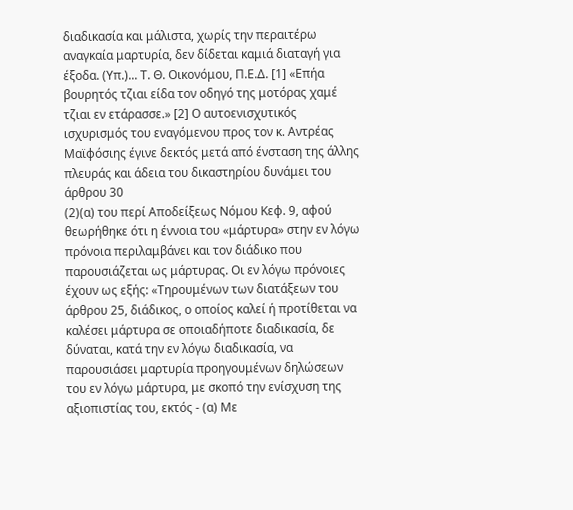διαδικασία και μάλιστα, χωρίς την περαιτέρω αναγκαία μαρτυρία, δεν δίδεται καμιά διαταγή για έξοδα. (Υπ.)... Τ. Θ. Οικονόμου, Π.Ε.Δ. [1] «Επήα βουρητός τζιαι είδα τον οδηγό της μοτόρας χαμέ τζιαι εν ετάρασσε.» [2] Ο αυτοενισχυτικός ισχυρισμός του εναγόμενου προς τον κ. Αντρέας Μαϊφόσιης έγινε δεκτός μετά από ένσταση της άλλης πλευράς και άδεια του δικαστηρίου δυνάμει του άρθρου 30
(2)(α) του περί Αποδείξεως Νόμου Κεφ. 9, αφού θεωρήθηκε ότι η έννοια του «μάρτυρα» στην εν λόγω πρόνοια περιλαμβάνει και τον διάδικο που παρουσιάζεται ως μάρτυρας. Οι εν λόγω πρόνοιες έχουν ως εξής: «Τηρουμένων των διατάξεων του άρθρου 25, διάδικος, ο οποίος καλεί ή προτίθεται να καλέσει μάρτυρα σε οποιαδήποτε διαδικασία, δε δύναται, κατά την εν λόγω διαδικασία, να παρουσιάσει μαρτυρία προηγουμένων δηλώσεων του εν λόγω μάρτυρα, με σκοπό την ενίσχυση της αξιοπιστίας του, εκτός - (α) Με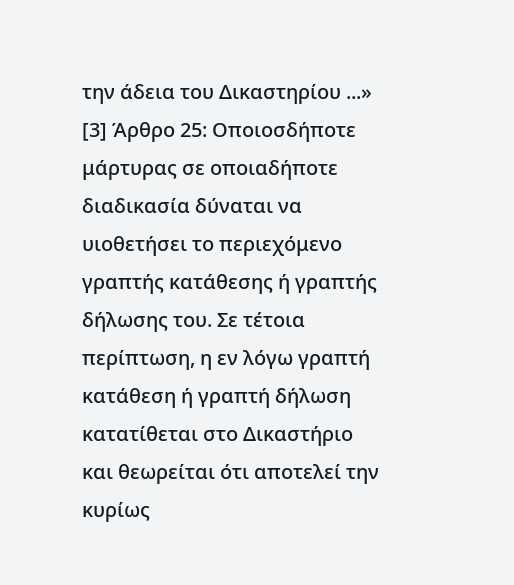την άδεια του Δικαστηρίου ...» [3] Άρθρο 25: Οποιοσδήποτε μάρτυρας σε οποιαδήποτε διαδικασία δύναται να υιοθετήσει το περιεχόμενο γραπτής κατάθεσης ή γραπτής δήλωσης του. Σε τέτοια περίπτωση, η εν λόγω γραπτή κατάθεση ή γραπτή δήλωση κατατίθεται στο Δικαστήριο και θεωρείται ότι αποτελεί την κυρίως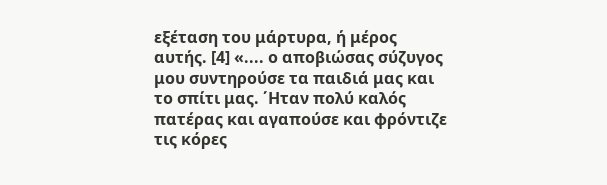εξέταση του μάρτυρα, ή μέρος αυτής. [4] «.... ο αποβιώσας σύζυγος μου συντηρούσε τα παιδιά μας και το σπίτι μας. ΄Ηταν πολύ καλός πατέρας και αγαπούσε και φρόντιζε τις κόρες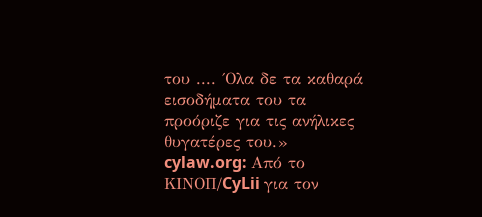του .... ΄Ολα δε τα καθαρά εισοδήματα του τα προόριζε για τις ανήλικες θυγατέρες του.» cylaw.org: Από το ΚΙΝOΠ/CyLii για τον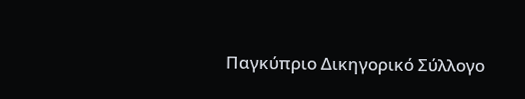Παγκύπριο Δικηγορικό Σύλλογο